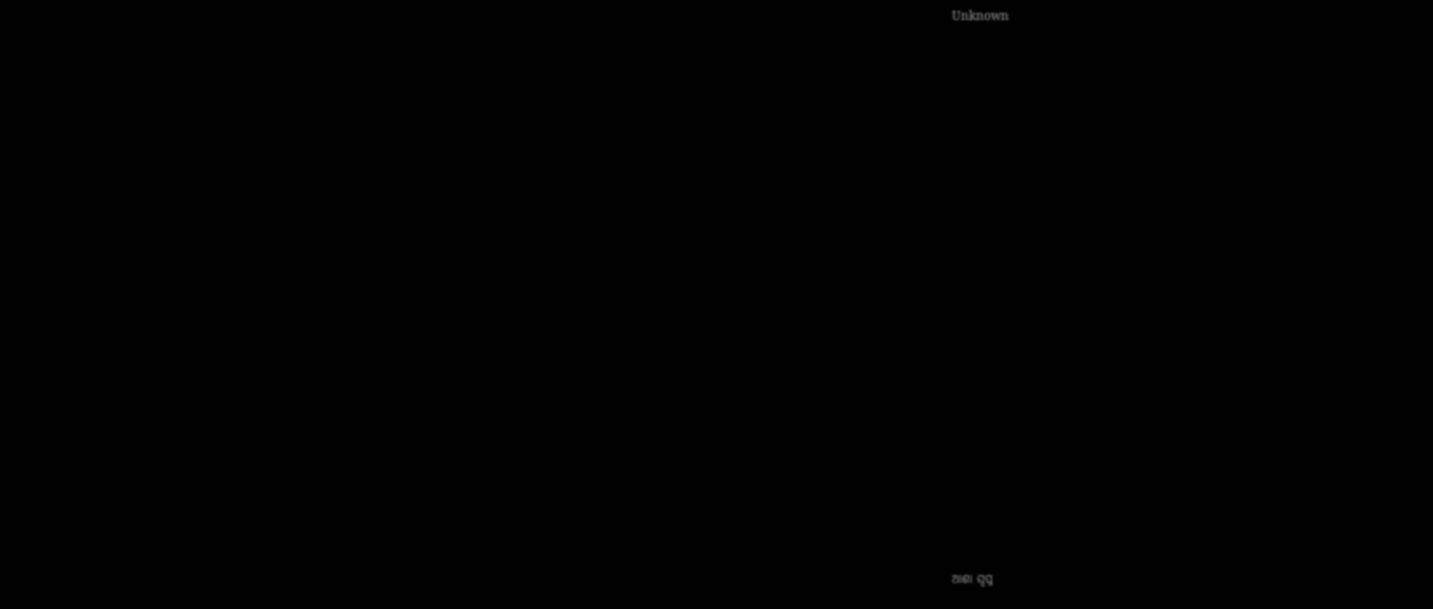Unknown





















ଆଶା ସ୍ଵପ୍ନ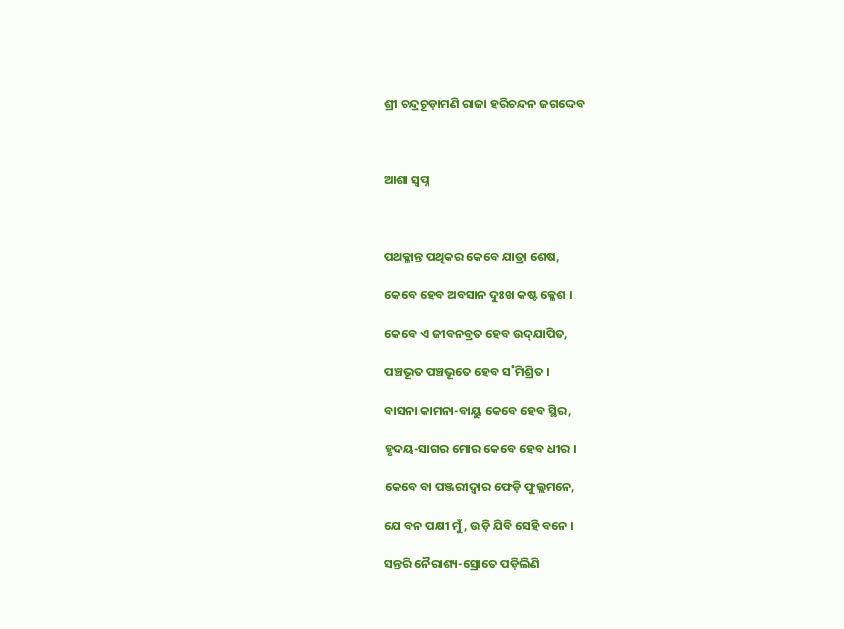ଶ୍ରୀ ଚନ୍ଦ୍ରଚୂଡ଼ାମଣି ରାଜା ହରିଚନ୍ଦନ ଜଗଦ୍ଦେବ



ଆଶା ସ୍ଵପ୍ନ



ପଥକ୍ଳାନ୍ତ ପଥିକର କେବେ ଯାତ୍ରା ଶେଷ,

କେବେ ହେବ ଅବସାନ ଦୁଃଖ କଷ୍ଟ କ୍ଳେଶ ।

କେବେ ଏ ଜୀବନବ୍ରତ ହେବ ଉଦ୍‍ଯାପିତ,

ପଞ୍ଚଭୂତ ପଞ୍ଚଭୂତେ ହେବ ସ˚ମିଶ୍ରିତ ।

ବାସନା କାମନା-ବାୟୁ କେବେ ହେବ ସ୍ଥିର,

ହୃଦୟ-ସାଗର ମୋର କେବେ ହେବ ଧୀର ।

କେବେ ବା ପଞ୍ଜରୀଦ୍ଵାର ଫେଡ଼ି ଫୁଲ୍ଲମନେ,

ଯେ ବନ ପକ୍ଷୀ ମୁଁ, ଉଡ଼ି ଯିବି ସେହି ବନେ ।

ସନ୍ତରି ନୈରାଶ୍ୟ-ସ୍ରୋତେ ପଡ଼ିଲିଣି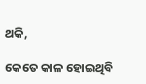ଥକି,

କେତେ କାଳ ହୋଇଥିବି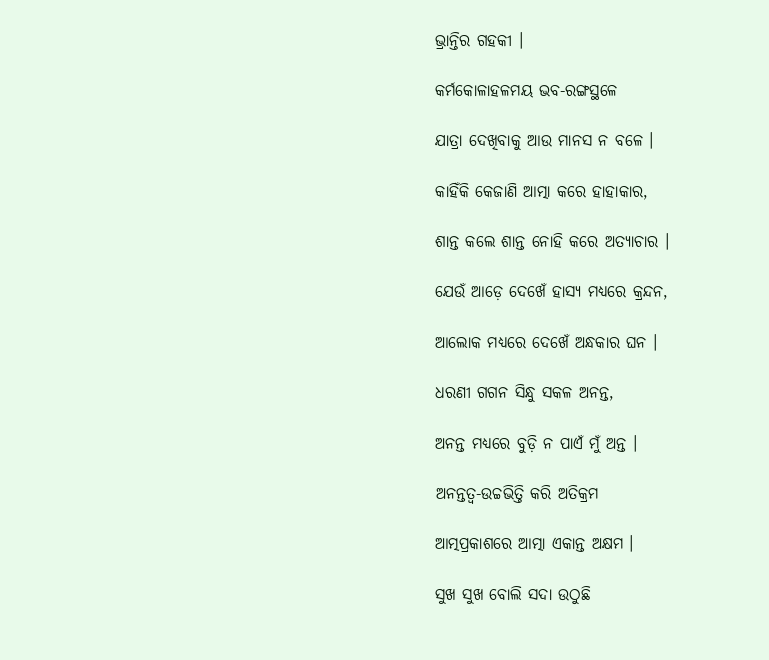ଭ୍ରାନ୍ତିର ଗହକୀ ।

କର୍ମକୋଳାହଳମୟ ଭବ-ରଙ୍ଗସ୍ଥଳେ

ଯାତ୍ରା ଦେଖିବାକୁ ଆଉ ମାନସ ନ ବଳେ ।

କାହିଁକି କେଜାଣି ଆତ୍ମା କରେ ହାହାକାର,

ଶାନ୍ତ କଲେ ଶାନ୍ତ ନୋହି କରେ ଅତ୍ୟାଚାର ।

ଯେଉଁ ଆଡ଼େ ଦେଖେଁ ହାସ୍ୟ ମଧ୍ୟରେ କ୍ରନ୍ଦନ,

ଆଲୋକ ମଧ୍ୟରେ ଦେଖେଁ ଅନ୍ଧକାର ଘନ ।

ଧରଣୀ ଗଗନ ସିନ୍ଧୁ ସକଳ ଅନନ୍ତ,

ଅନନ୍ତ ମଧ୍ୟରେ ବୁଡ଼ି ନ ପାଏଁ ମୁଁ ଅନ୍ତ ।

ଅନନ୍ତତ୍ୱ-ଉଚ୍ଚଭିତ୍ତି କରି ଅତିକ୍ରମ

ଆତ୍ମପ୍ରକାଶରେ ଆତ୍ମା ଏକାନ୍ତ ଅକ୍ଷମ ।

ସୁଖ ସୁଖ ବୋଲି ସଦା ଉଠୁଛି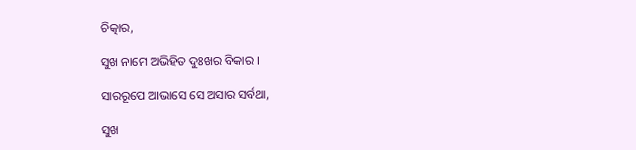ଚିତ୍କାର,

ସୁଖ ନାମେ ଅଭିହିତ ଦୁଃଖର ବିକାର ।

ସାରରୂପେ ଆଭାସେ ସେ ଅସାର ସର୍ବଥା,

ସୁଖ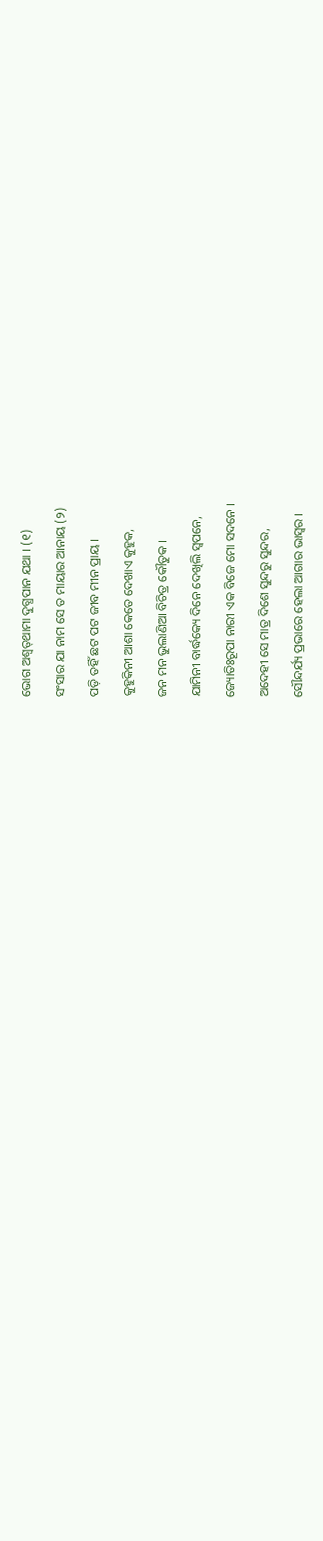ଭୋଗ ଅଶ୍ୱତ୍‍ଥାମା ଦୁଗ୍ଧପାନ ଯଥା । (୧)

ସଂସାର ଯା ନାମ ସେ ତ ମାୟାର ଆନାୟ (୨)

ପଡ଼ି ତହିଁ ଛଟ ପଟ ଜୀବ ମୀନ ପ୍ରାୟ ।

କୁହୁକିନୀ ଆଶା କେତେ ଦେଖାଏ କୁହୁକ,

ଜନ ମନ ଭୁଲାଣିଆ ବିଚିତ୍ର କୌତୁକ ।

ଯାମିନୀ ବାର୍ଦ୍ଧକ୍ୟେ ଦିନେ ଦେଖିଲି ସ୍ଵପନେ,

ଜ୍ୟୋତିଃରୂପା ନାରୀ ଏକ ବିଜେ ମୋ ସଦନେ ।

ଅଦେହୀ ସେ ମାତ୍ର ଦିଶେ ସୁନ୍ଦରୁ ସୁନ୍ଦର,

ସୌନ୍ଦର୍ଯ୍ୟ ପ୍ରଭାରେ ହେଲା ଆଗାର ଭାସ୍ଵର ।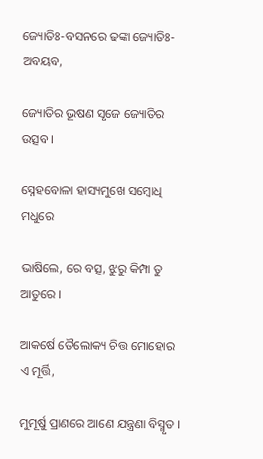ଜ୍ୟୋତିଃ-ବସନରେ ଢଙ୍କା ଜ୍ୟୋତିଃ-ଅବୟବ,

ଜ୍ୟୋତିର ଭୂଷଣ ସୃଜେ ଜ୍ୟୋତିର ଉତ୍ସବ ।

ସ୍ନେହବୋଳା ହାସ୍ୟମୁଖେ ସମ୍ବୋଧି ମଧୁରେ

ଭାଷିଲେ, ରେ ବତ୍ସ, ଝୁରୁ କିମ୍ପା ତୁ ଆତୁରେ ।

ଆକର୍ଷେ ତୈଲୋକ୍ୟ ଚିତ୍ତ ମୋହୋର ଏ ମୂର୍ତ୍ତି,

ମୁମୂର୍ଷୁ ପ୍ରାଣରେ ଆଣେ ଯନ୍ତ୍ରଣା ବିସ୍ମୃତ ।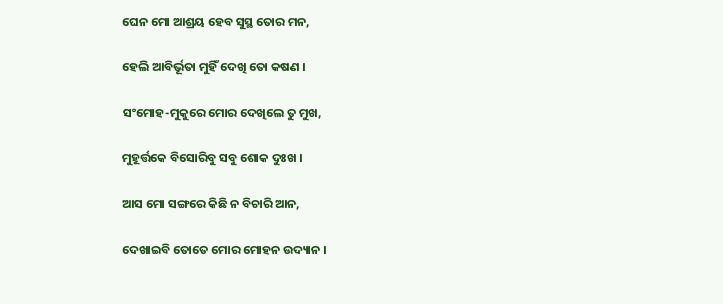ଘେନ ମୋ ଆଶ୍ରୟ ହେବ ସୁସ୍ଥ ତୋର ମନ,

ହେଲି ଆବିର୍ଭୂତା ମୁହିଁ ଦେଖି ତୋ କଷଣ ।

ସଂମୋହ-ମୁକୁରେ ମୋର ଦେଖିଲେ ତୁ ମୁଖ,

ମୁହୂର୍ତ୍ତକେ ବିସୋରିବୁ ସବୁ ଶୋକ ଦୁଃଖ ।

ଆସ ମୋ ସଙ୍ଗରେ କିଛି ନ ବିଚାରି ଆନ,

ଦେଖାଇବି ତୋତେ ମୋର ମୋହନ ଉଦ୍ୟାନ ।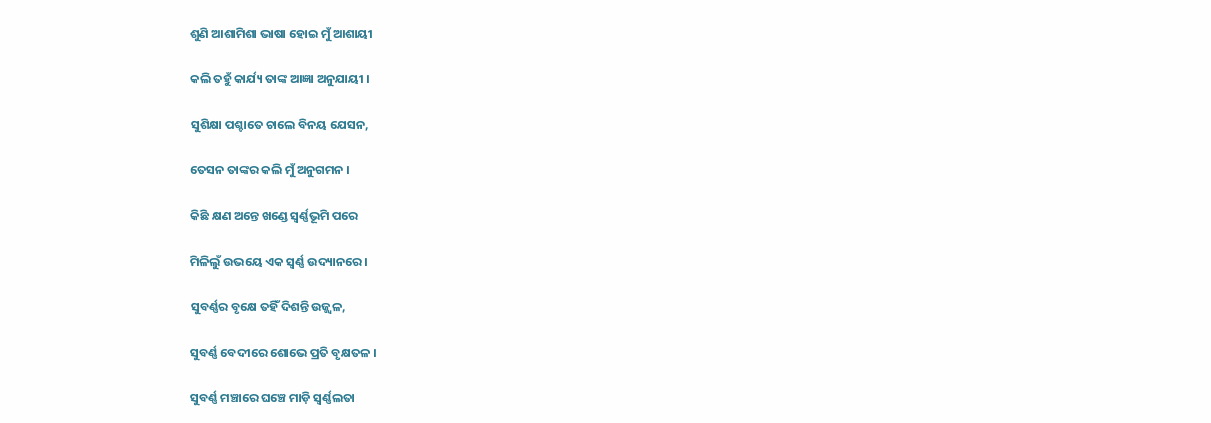ଶୁଣି ଆଶାମିଶା ଭାଷା ହୋଇ ମୁଁ ଆଶାୟୀ

କଲି ତହୁଁ କାର୍ଯ୍ୟ ତାଙ୍କ ଆଜ୍ଞା ଅନୁଯାୟୀ ।

ସୁଶିକ୍ଷା ପଶ୍ଚାତେ ଚାଲେ ବିନୟ ଯେସନ,

ତେସନ ତାଙ୍କର କଲି ମୁଁ ଅନୁଗମନ ।

କିଛି କ୍ଷଣ ଅନ୍ତେ ଖଣ୍ଡେ ସ୍ଵର୍ଣ୍ଣଭୂମି ପରେ

ମିଳିଲୁଁ ଉଭୟେ ଏକ ସ୍ଵର୍ଣ୍ଣ ଉଦ୍ୟାନରେ ।

ସୁବର୍ଣ୍ଣର ବୃକ୍ଷେ ତହିଁ ଦିଶନ୍ତି ଉଜ୍ଜ୍ୱଳ,

ସୁବର୍ଣ୍ଣ ବେଦୀରେ ଶୋଭେ ପ୍ରତି ବୃକ୍ଷତଳ ।

ସୁବର୍ଣ୍ଣ ମଞ୍ଚାରେ ଘଞ୍ଚେ ମାଡ଼ି ସ୍ଵର୍ଣ୍ଣଲତା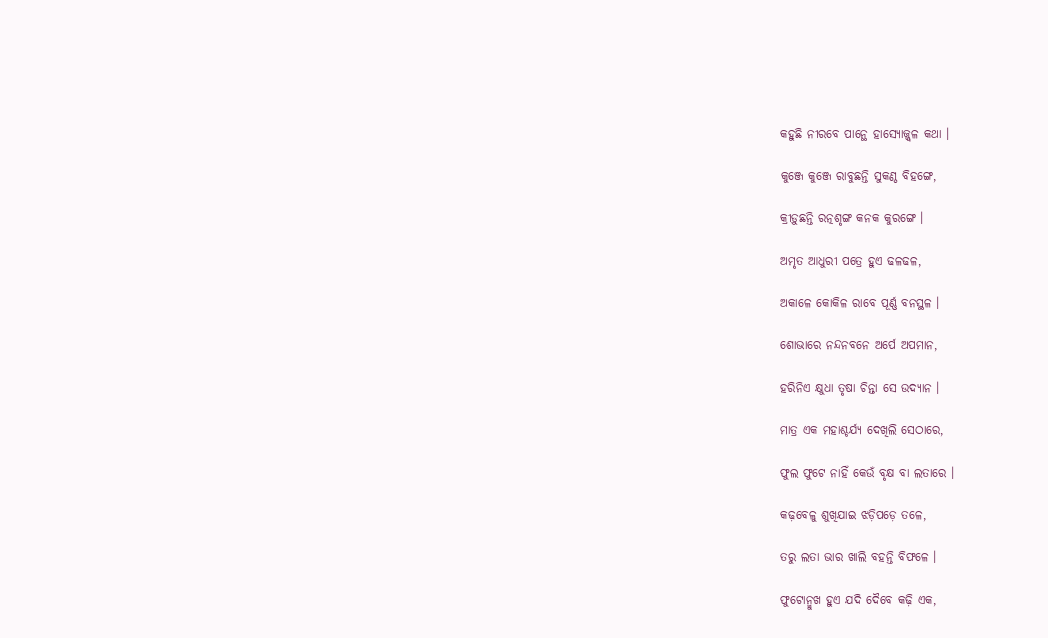କହୁଛି ନୀରବେ ପାନ୍ଥେ ହାସ୍ୟୋଜ୍ଜ୍ୱଳ କଥା ।

କୁଞ୍ଜେ କୁଞ୍ଜେ ରାବୁଛନ୍ତି ସୁକଣ୍ଠ ବିହଙ୍ଗେ,

କ୍ରୀଡ଼ୁଛନ୍ତି ରତ୍ନଶୃଙ୍ଗ କନକ କୁରଙ୍ଗେ ।

ଅମୃତ ଆଧୁରୀ ପତ୍ରେ ହୁଏ ଢଳଢଳ,

ଅକାଳେ କୋକିଳ ରାବେ ପୂର୍ଣ୍ଣ ବନସ୍ଥଳ ।

ଶୋଭାରେ ନନ୍ଦନବନେ ଅର୍ପେ ଅପମାନ,

ହରିନିଏ କ୍ଷୁଧା ତୃଷା ଚିନ୍ତା ସେ ଉଦ୍ୟାନ ।

ମାତ୍ର ଏକ ମହାଶ୍ଚର୍ଯ୍ୟ ଦେଖିଲି ସେଠାରେ,

ଫୁଲ ଫୁଟେ ନାହିଁ କେଉଁ ବୃକ୍ଷ ବା ଲତାରେ ।

କଢ଼ବେଳୁ ଶୁଖିଯାଇ ଝଡ଼ିପଡ଼େ ତଳେ,

ତରୁ ଲତା ଭାର ଖାଲି ବହନ୍ତି ବିଫଳେ ।

ଫୁଟୋନ୍ମୁଖ ହୁଏ ଯଦି ଦୈବେ କଢ଼ି ଏକ,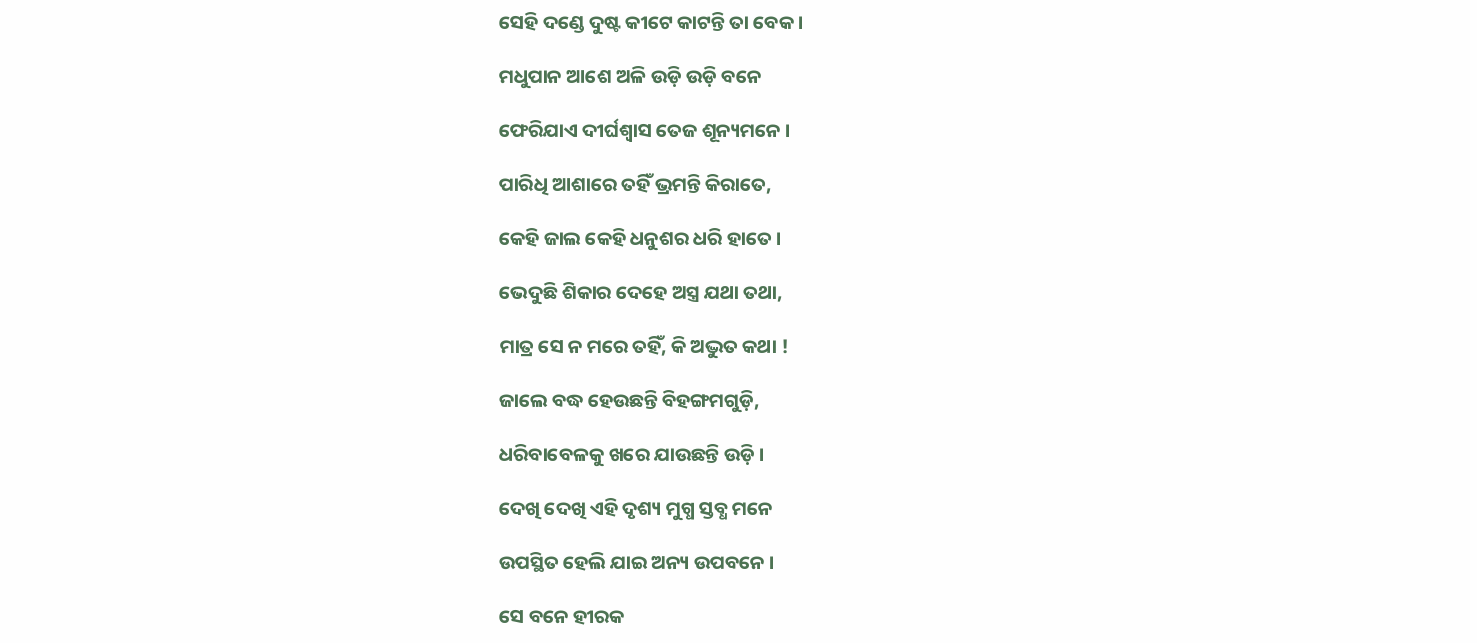ସେହି ଦଣ୍ଡେ ଦୁଷ୍ଟ କୀଟେ କାଟନ୍ତି ତା ବେକ ।

ମଧୁପାନ ଆଶେ ଅଳି ଉଡ଼ି ଉଡ଼ି ବନେ

ଫେରିଯାଏ ଦୀର୍ଘଶ୍ଵାସ ତେଜ ଶୂନ୍ୟମନେ ।

ପାରିଧି ଆଶାରେ ତହିଁ ଭ୍ରମନ୍ତି କିରାତେ,

କେହି ଜାଲ କେହି ଧନୁଶର ଧରି ହାତେ ।

ଭେଦୁଛି ଶିକାର ଦେହେ ଅସ୍ତ୍ର ଯଥା ତଥା,

ମାତ୍ର ସେ ନ ମରେ ତହିଁ, କି ଅଦ୍ଭୁତ କଥା !

ଜାଲେ ବଦ୍ଧ ହେଉଛନ୍ତି ବିହଙ୍ଗମଗୁଡ଼ି,

ଧରିବାବେଳକୁ ଖରେ ଯାଉଛନ୍ତି ଉଡ଼ି ।

ଦେଖି ଦେଖି ଏହି ଦୃଶ୍ୟ ମୁଗ୍ଧ ସ୍ତବ୍ଧ ମନେ

ଉପସ୍ଥିତ ହେଲି ଯାଇ ଅନ୍ୟ ଉପବନେ ।

ସେ ବନେ ହୀରକ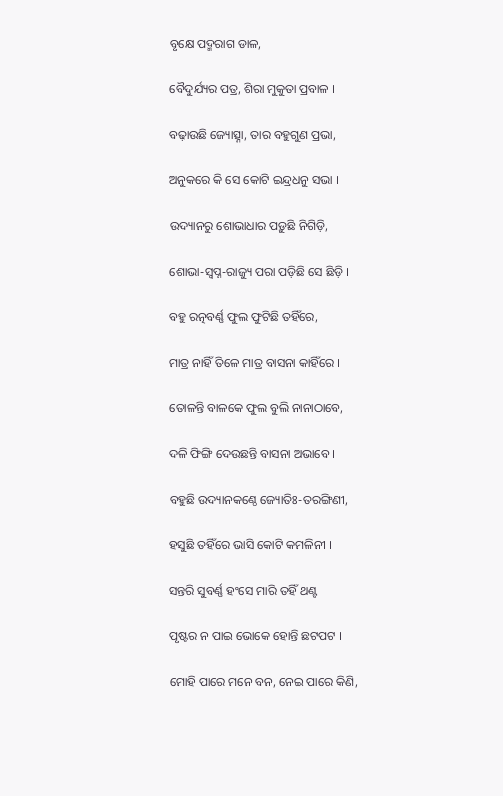ବୃକ୍ଷେ ପଦ୍ମରାଗ ଡାଳ,

ବୈଦୁର୍ଯ୍ୟର ପତ୍ର, ଶିରା ମୁକୁତା ପ୍ରବାଳ ।

ବଢ଼ାଉଛି ଜ୍ୟୋତ୍ସ୍ନା, ତାର ବହୁଗୁଣ ପ୍ରଭା,

ଅନୁକରେ କି ସେ କୋଟି ଇନ୍ଦ୍ରଧନୁ ସଭା ।

ଉଦ୍ୟାନରୁ ଶୋଭାଧାର ପଡ଼ୁଛି ନିଗିଡ଼ି,

ଶୋଭା-ସ୍ଵପ୍ନ-ରାଜ୍ୟୁ ପରା ପଡ଼ିଛି ସେ ଛିଡ଼ି ।

ବହୁ ରତ୍ନବର୍ଣ୍ଣ ଫୁଲ ଫୁଟିଛି ତହିଁରେ,

ମାତ୍ର ନାହିଁ ତିଳେ ମାତ୍ର ବାସନା କାହିଁରେ ।

ତୋଳନ୍ତି ବାଳକେ ଫୁଲ ବୁଲି ନାନାଠାବେ,

ଦଳି ଫିଙ୍ଗି ଦେଉଛନ୍ତି ବାସନା ଅଭାବେ ।

ବହୁଛି ଉଦ୍ୟାନକଣ୍ଠେ ଜ୍ୟୋତିଃ-ତରଙ୍ଗିଣୀ,

ହସୁଛି ତହିଁରେ ଭାସି କୋଟି କମଳିନୀ ।

ସନ୍ତରି ସୁବର୍ଣ୍ଣ ହଂସେ ମାରି ତହିଁ ଥଣ୍ଟ

ପୃଷ୍ଟର ନ ପାଇ ଭୋକେ ହୋନ୍ତି ଛଟପଟ ।

ମୋହି ପାରେ ମନେ ବନ, ନେଇ ପାରେ କିଣି,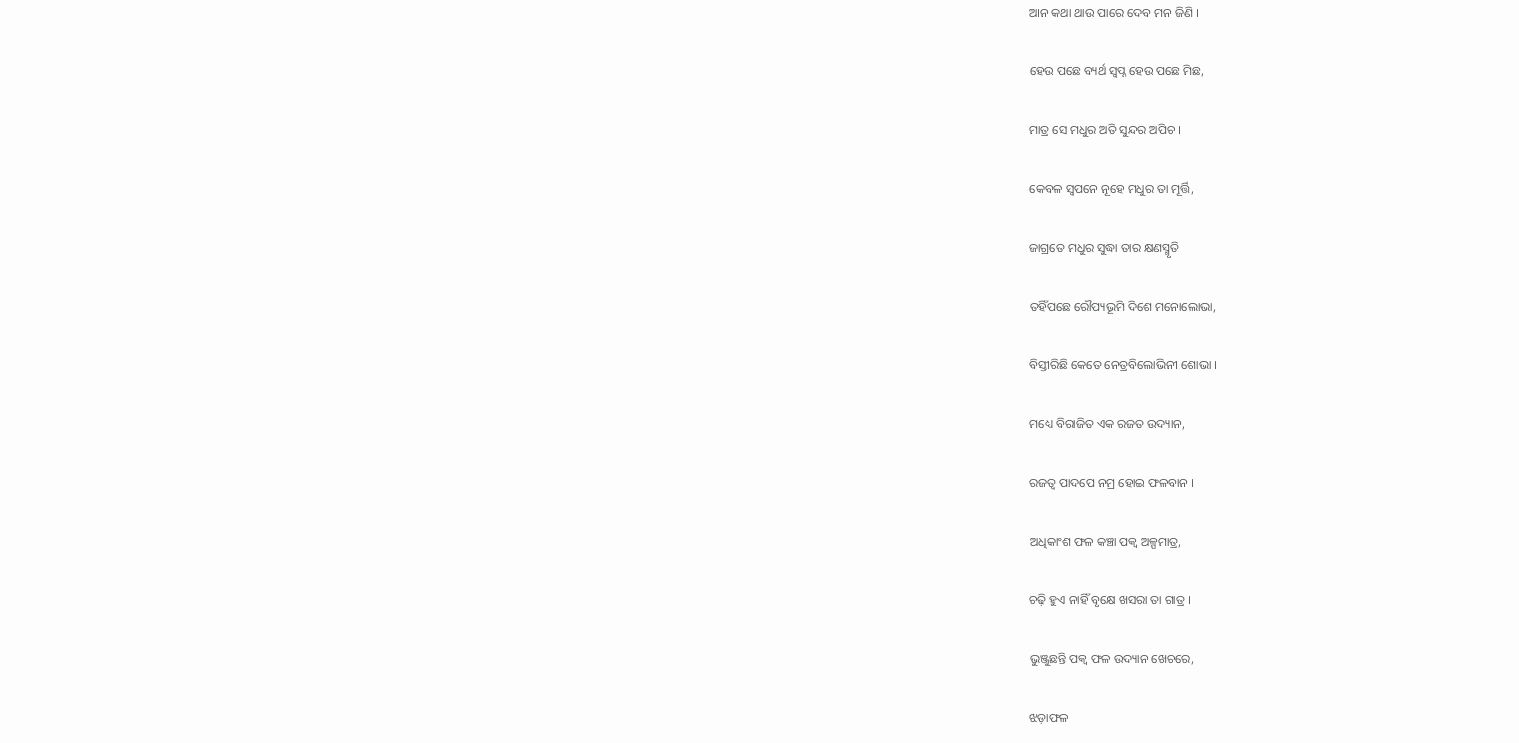ଆନ କଥା ଥାଉ ପାରେ ଦେବ ମନ ଜିଣି ।

ହେଉ ପଛେ ବ୍ୟର୍ଥ ସ୍ଵପ୍ନ ହେଉ ପଛେ ମିଛ,

ମାତ୍ର ସେ ମଧୁର ଅତି ସୁନ୍ଦର ଅପିଚ ।

କେବଳ ସ୍ଵପନେ ନୂହେ ମଧୁର ତା ମୂର୍ତ୍ତି,

ଜାଗ୍ରତେ ମଧୁର ସୁଦ୍ଧା ତାର କ୍ଷଣସ୍ମୃତି

ତହିଁପଛେ ରୌପ୍ୟଭୂମି ଦିଶେ ମନୋଲୋଭା,

ବିସ୍ତୀରିଛି କେତେ ନେତ୍ରବିଲୋଭିନୀ ଶୋଭା ।

ମଧ୍ୟେ ବିରାଜିତ ଏକ ରଜତ ଉଦ୍ୟାନ,

ରଜତ୍ଵ ପାଦପେ ନମ୍ର ହୋଇ ଫଳବାନ ।

ଅଧିକାଂଶ ଫଳ କଞ୍ଚା ପକ୍ଵ ଅଳ୍ପମାତ୍ର,

ଚଢ଼ି ହୁଏ ନାହିଁ ବୃକ୍ଷେ ଖସରା ତା ଗାତ୍ର ।

ଭୁଞ୍ଜୁଛନ୍ତି ପକ୍ଵ ଫଳ ଉଦ୍ୟାନ ଖେଚରେ,

ଝଡ଼ାଫଳ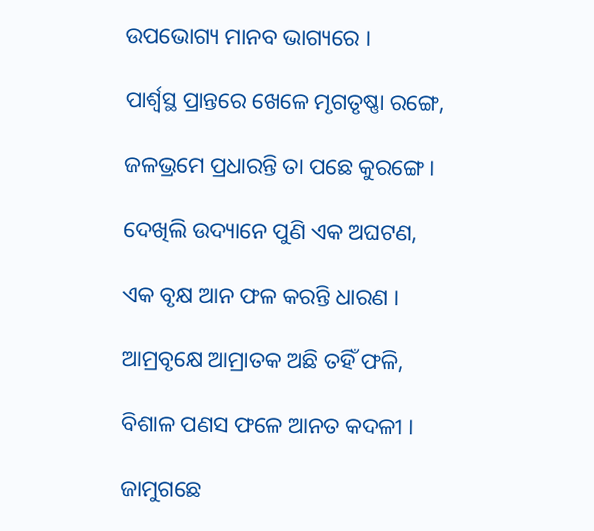ଉପଭୋଗ୍ୟ ମାନବ ଭାଗ୍ୟରେ ।

ପାର୍ଶ୍ଵସ୍ଥ ପ୍ରାନ୍ତରେ ଖେଳେ ମୃଗତୃଷ୍ଣା ରଙ୍ଗେ,

ଜଳଭ୍ରମେ ପ୍ରଧାରନ୍ତି ତା ପଛେ କୁରଙ୍ଗେ ।

ଦେଖିଲି ଉଦ୍ୟାନେ ପୁଣି ଏକ ଅଘଟଣ,

ଏକ ବୃକ୍ଷ ଆନ ଫଳ କରନ୍ତି ଧାରଣ ।

ଆମ୍ରବୃକ୍ଷେ ଆମ୍ରାତକ ଅଛି ତହିଁ ଫଳି,

ବିଶାଳ ପଣସ ଫଳେ ଆନତ କଦଳୀ ।

ଜାମୁଗଛେ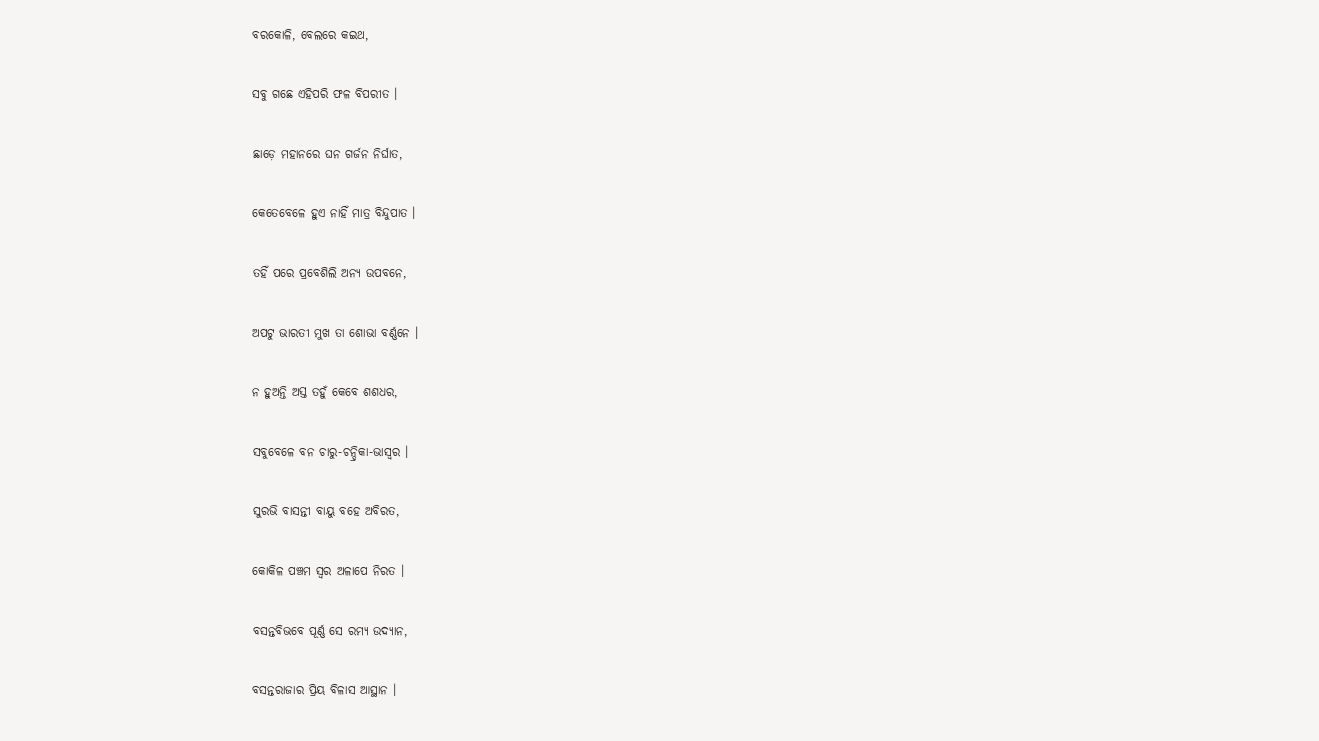ବରକୋଳି, ବେଲରେ କଇଥ,

ସବୁ ଗଛେ ଏହିପରି ଫଳ ବିପରୀତ ।

ଛାଡ଼େ ମହାନରେ ଘନ ଗର୍ଜନ ନିର୍ଘାତ,

କେତେବେଳେ ହୁଏ ନାହିଁ ମାତ୍ର ବିନ୍ଦୁପାତ ।

ତହିଁ ପରେ ପ୍ରବେଶିଲି ଅନ୍ୟ ଉପବନେ,

ଅପଟୁ ଭାରତୀ ମୁଖ ତା ଶୋଭା ବର୍ଣ୍ଣନେ ।

ନ ହୁଅନ୍ତି ଅସ୍ତ ତହୁଁ କେବେ ଶଶଧର,

ସବୁବେଳେ ବନ ଚାରୁ-ଚନ୍ଦ୍ରିକା-ଭାସ୍ଵର ।

ସୁରଭି ବାସନ୍ତୀ ବାୟୁ ବହେ ଅବିରତ,

କୋକିଳ ପଞ୍ଚମ ସ୍ୱର ଅଳାପେ ନିରତ ।

ବସନ୍ତବିଭବେ ପୂର୍ଣ୍ଣ ସେ ରମ୍ୟ ଉଦ୍ୟାନ,

ବସନ୍ତରାଜାର ପ୍ରିୟ ବିଳାସ ଆସ୍ଥାନ ।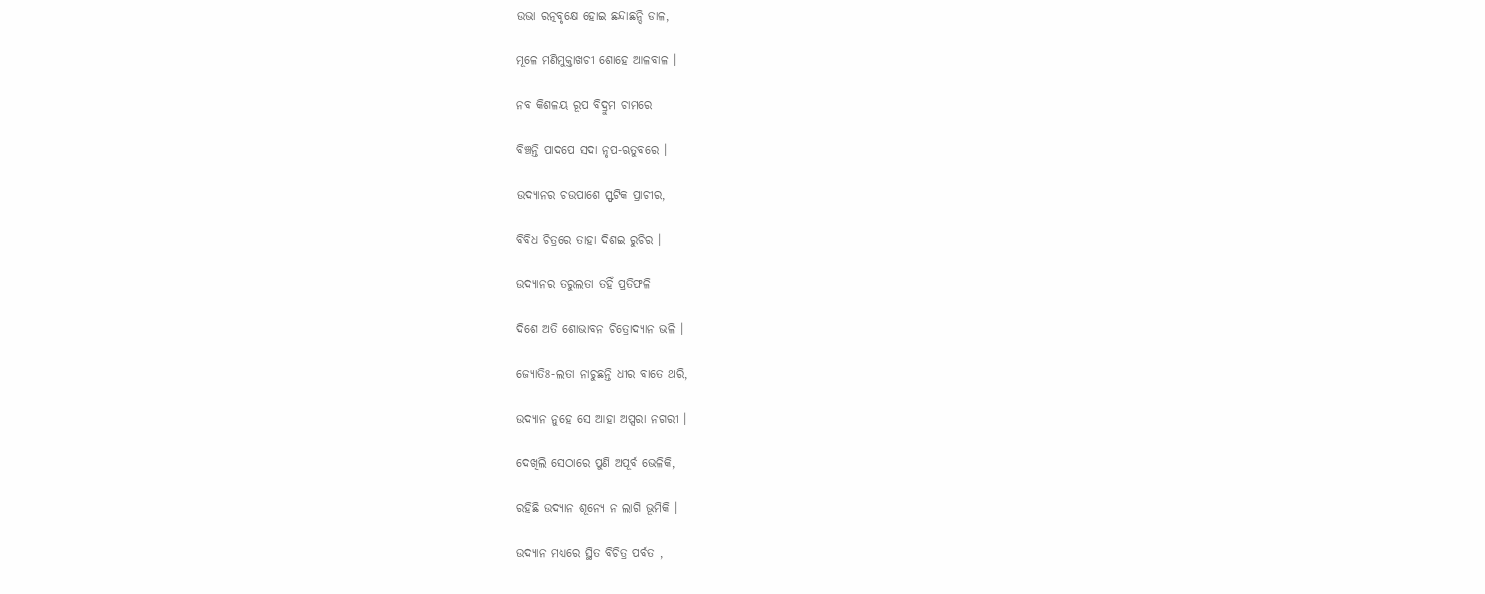ଉଭା ରତ୍ନବୃକ୍ଷେ ହୋଇ ଛନ୍ଦାଛନ୍ଦି ଡାଳ,

ମୂଳେ ମଣିମୁକ୍ତାଖଚୀ ଶୋହେ ଆଳବାଳ ।

ନବ କିଶଳୟ ରୂପ ବିଦ୍ରୁମ ଚାମରେ

ବିଞ୍ଚନ୍ତି ପାଦପେ ସଦା ନୃପ-ଋତୁବରେ ।

ଉଦ୍ୟାନର ଚଉପାଶେ ସ୍ଫଟିକ ପ୍ରାଚୀର,

ବିବିଧ ଚିତ୍ରରେ ତାହା ଦିଶଇ ରୁଚିର ।

ଉଦ୍ୟାନର ତରୁଲତା ତହିଁ ପ୍ରତିଫଳି

ଦିଶେ ଅତି ଶୋଭାବନ ଚିତ୍ରୋଦ୍ୟାନ ଭଳି ।

ଜ୍ୟୋତିଃ-ଲତା ନାଚୁଛନ୍ତି ଧୀର ବାତେ ଥରି,

ଉଦ୍ୟାନ ନୁହେ ସେ ଆହା ଅପ୍ସରା ନଗରୀ ।

ଦେଖିଲି ସେଠାରେ ପୁଣି ଅପୂର୍ବ ଭେଳିକି,

ରହିଛି ଉଦ୍ୟାନ ଶୂନ୍ୟେ ନ ଲାଗି ଭୂମିକି ।

ଉଦ୍ୟାନ ମଧ୍ୟରେ ସ୍ଥିତ ବିଚିତ୍ର ପର୍ବତ ,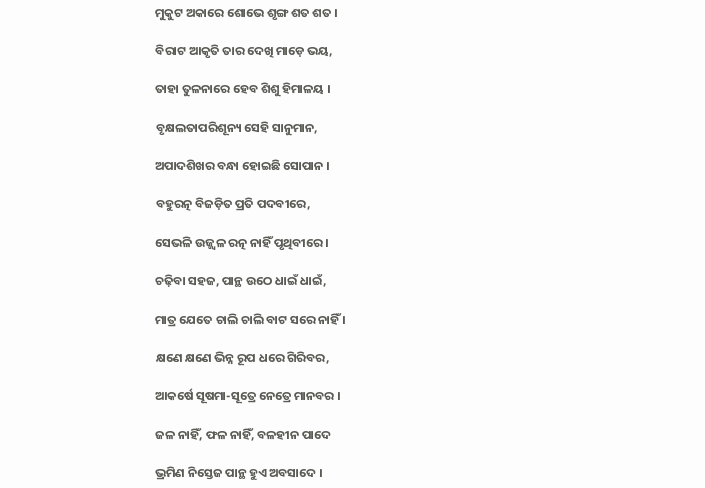ମୁକୁଟ ଅକାରେ ଶୋଭେ ଶୃଙ୍ଗ ଶତ ଶତ ।

ବିରାଟ ଆକୃତି ତାର ଦେଖି ମାଡ଼େ ଭୟ,

ତାହା ତୁଳନାରେ ହେବ ଶିଶୁ ହିମାଳୟ ।

ବୃକ୍ଷଲତାପରିଶୂନ୍ୟ ସେହି ସାନୁମାନ,

ଅପାଦଶିଖର ବନ୍ଧା ହୋଇଛି ସୋପାନ ।

ବହୁରତ୍ନ ବିଜଡ଼ିତ ପ୍ରତି ପଦବୀରେ,

ସେଭଳି ଉଜ୍ଜ୍ୱଳ ରତ୍ନ ନାହିଁ ପୃଥିବୀରେ ।

ଚଢ଼ିବା ସହଜ, ପାନ୍ଥ ଉଠେ ଧାଇଁ ଧାଇଁ,

ମାତ୍ର ଯେତେ ଚାଲି ଚାଲି ବାଟ ସରେ ନାହିଁ ।

କ୍ଷଣେ କ୍ଷଣେ ଭିନ୍ନ ରୂପ ଧରେ ଗିରିବର,

ଆକର୍ଷେ ସୂଷମା-ସୂତ୍ରେ ନେତ୍ରେ ମାନବର ।

ଜଳ ନାହିଁ, ଫଳ ନାହିଁ, ବଳହୀନ ପାଦେ

ଭ୍ରମିଣ ନିସ୍ତେଜ ପାନ୍ଥ ହୁଏ ଅବସାଦେ ।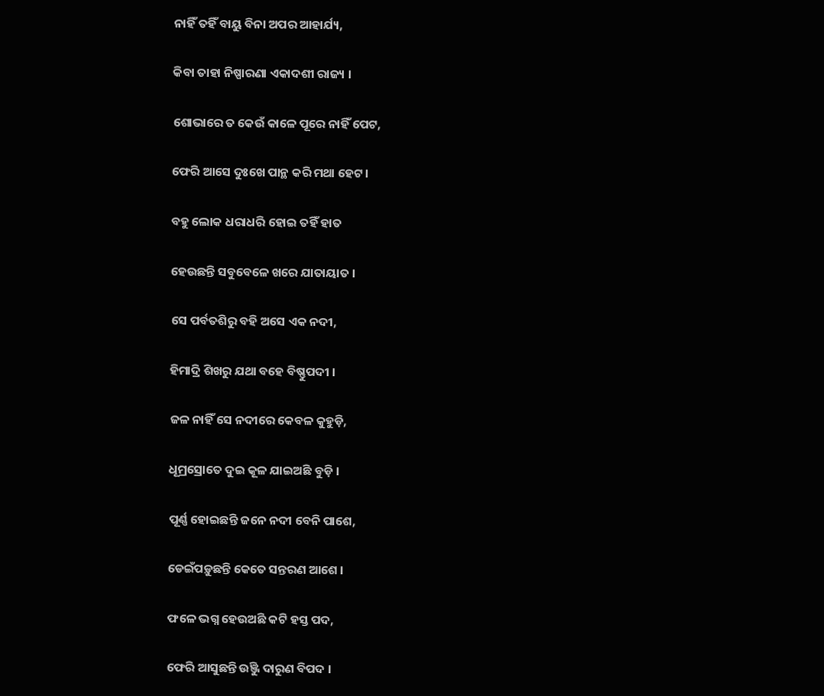ନାହିଁ ତହିଁ ବାୟୁ ବିନା ଅପର ଆହାର୍ଯ୍ୟ,

କିବା ତାହା ନିଷ୍ପାରଣା ଏକାଦଶୀ ରାଜ୍ୟ ।

ଶୋଭାରେ ତ କେଉଁ କାଳେ ପୂରେ ନାହିଁ ପେଟ,

ଫେରି ଆସେ ଦୁଃଖେ ପାନ୍ଥ କରି ମଥା ହେଟ ।

ବହୁ ଲୋକ ଧରାଧରି ହୋଇ ତହିଁ ହାତ

ହେଉଛନ୍ତି ସବୁବେଳେ ଖରେ ଯାତାୟାତ ।

ସେ ପର୍ବତଶିରୁ ବହି ଅସେ ଏକ ନଦୀ,

ହିମାଦ୍ରି ଶିଖରୁ ଯଥା ବହେ ବିଷ୍ଣୁପଦୀ ।

ଜଳ ନାହିଁ ସେ ନଦୀରେ କେବଳ କୁହୁଡ଼ି,

ଧୂମ୍ରସ୍ରୋତେ ଦୁଇ କୂଳ ଯାଇଅଛି ବୁଡ଼ି ।

ପୂର୍ଣ୍ଣ ହୋଇଛନ୍ତି ଜନେ ନଦୀ ବେନି ପାଶେ,

ଡେଇଁପଡ଼ୁଛନ୍ତି କେତେ ସନ୍ତରଣ ଆଶେ ।

ଫଳେ ଭଗ୍ନ ହେଉଅଛି କଟି ହସ୍ତ ପଦ,

ଫେରି ଆସୁଛନ୍ତି ଉୁଞ୍ଜି ଦାରୁଣ ବିପଦ ।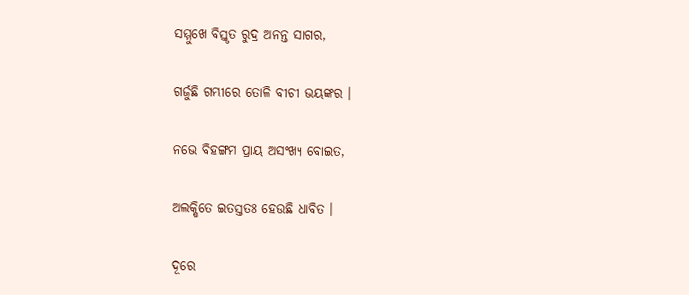ସମ୍ମୁଖେ ବିସ୍ତୃତ ରୁଦ୍ର ଅନନ୍ତ ସାଗର,

ଗର୍ଜୁଛି ଗମ୍ଭୀରେ ତୋଳି ବୀଚୀ ଭୟଙ୍କର ।

ନଭେ ବିହଙ୍ଗମ ପ୍ରାୟ ଅସଂଖ୍ୟ ବୋଇତ,

ଅଲକ୍ଷିତେ ଇତସ୍ତତଃ ହେଉଛି ଧାବିତ ।

ଦୂରେ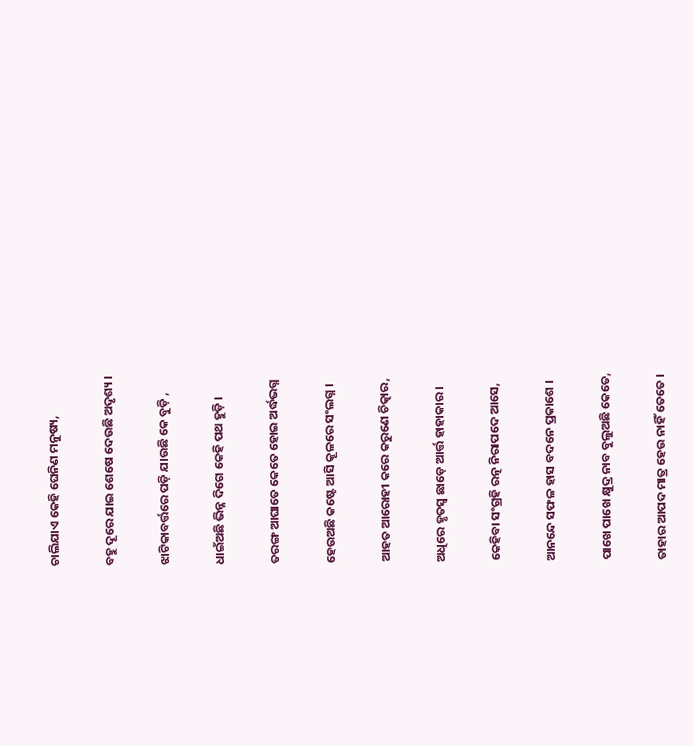ଚାଲିଯାଏ କେହି ଘେନିଣ ମନୁଷ୍ୟ,

ବହୁ ଦୂରେ ଯାଇ ଶେଷେ ଦେଉଛି ଅଦୃଶ୍ୟ ।

ଝାଟିକାବର୍ତ୍ତରେ ପଡ଼ି ଯାଉଛି କେ ବୁଡ଼ି ,

ଧାଇଁଅଛି ଭିନ୍ନ ଦିଗେ କେହି ପଥ ହୁଡ଼ି ।

ତରଙ୍ଗ ଆଘାତେ କେତେ ହୋଇ ଅର୍ଦ୍ଧଭଗ୍ନ

ହେଉଅଛି କଷ୍ଟେ ଆସି କୂଳରେ ସଂଲଗ୍ନ ।

ଆହତ ଆରୋହୀ କରେ କରୁଣେ ଚିତ୍କାର,

ଅଧିରେ ହୃତସ୍ୱ ଛାଡ଼େ ଆର୍ତ୍ତ ହାହାକାର ।

କେହିବା ସଂଗ୍ରହି ରତ୍ନ ନିରାପଦେ ଆସେ,

ଆନନ୍ଦେ ସଫଳ ହାସ ବଦନେ ପ୍ରକାଶେ ।

ପାଖେ ପାଖେ କ୍ଷୁଦ୍ର ନାବ ବୁଲୁଅଛି କେତେ,

ତାହାର ଆପଦ ମାତ୍ର ହେଉ ନାହିଁ ତେତେ ।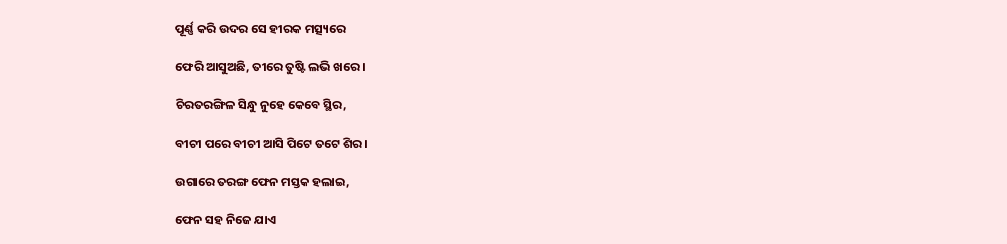ପୂର୍ଣ୍ଣ କରି ଉଦର ସେ ହୀରକ ମତ୍ସ୍ୟରେ

ଫେରି ଆସୁଅଛି, ତୀରେ ତୁଷ୍ଟି ଲଭି ଖରେ ।

ଚିରତରଙ୍ଗିଳ ସିନ୍ଧୁ ନୁହେ କେବେ ସ୍ଥିର,

ବୀଚୀ ପରେ ବୀଚୀ ଆସି ପିଟେ ତଟେ ଶିର ।

ଉଗାରେ ତରଙ୍ଗ ଫେନ ମସ୍ତକ ହଲାଇ,

ଫେନ ସହ ନିଜେ ଯାଏ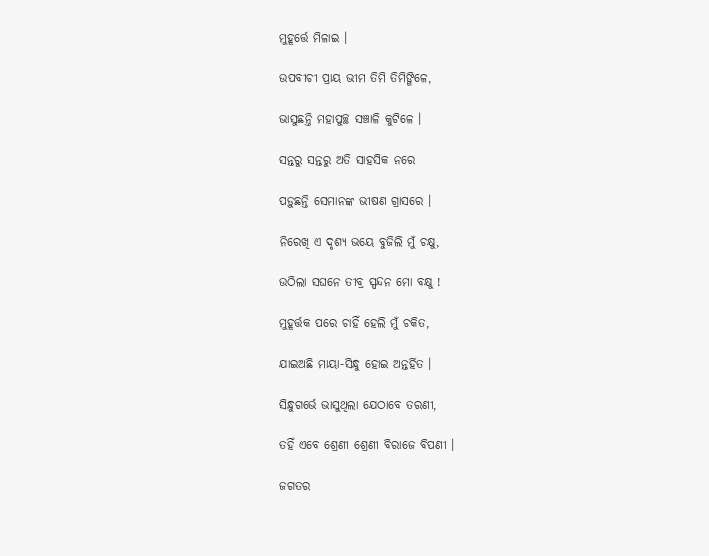ମୁହୂର୍ତ୍ତେ ମିଳାଇ ।

ଉପବୀଚୀ ପ୍ରାୟ ଭୀମ ତିମି ତିମିଙ୍ଗିଳେ,

ଭାସୁଛନ୍ତି ମହାପୁଚ୍ଛ ସଞ୍ଚାଳି କୁଟିଳେ ।

ସନ୍ତରୁ ସନ୍ତରୁ ଅତି ସାହସିକ ନରେ

ପଡ଼ୁଛନ୍ତି ସେମାନଙ୍କ ଭୀଷଣ ଗ୍ରାସରେ ।

ନିରେଖି ଏ ଦୃଶ୍ୟ ଭୟେ ବୁଜିଲି ମୁଁ ଚକ୍ଷୁ,

ଉଠିଲା ସଘନେ ତୀବ୍ର ସ୍ପନ୍ଦନ ମୋ ବକ୍ଷୁ !

ମୁହୂର୍ତ୍ତକ ପରେ ଚାହିଁ ହେଲି ମୁଁ ଚକିତ,

ଯାଇଅଛି ମାୟା-ସିନ୍ଧୁ ହୋଇ ଅନ୍ତର୍ହିତ ।

ସିନ୍ଧୁଗର୍ଭେ ଭାସୁଥିଲା ଯେଠାବେ ତରଣୀ,

ତହିଁ ଏବେ ଶ୍ରେଣୀ ଶ୍ରେଣୀ ବିରାଜେ ବିପଣୀ ।

ଜଗତର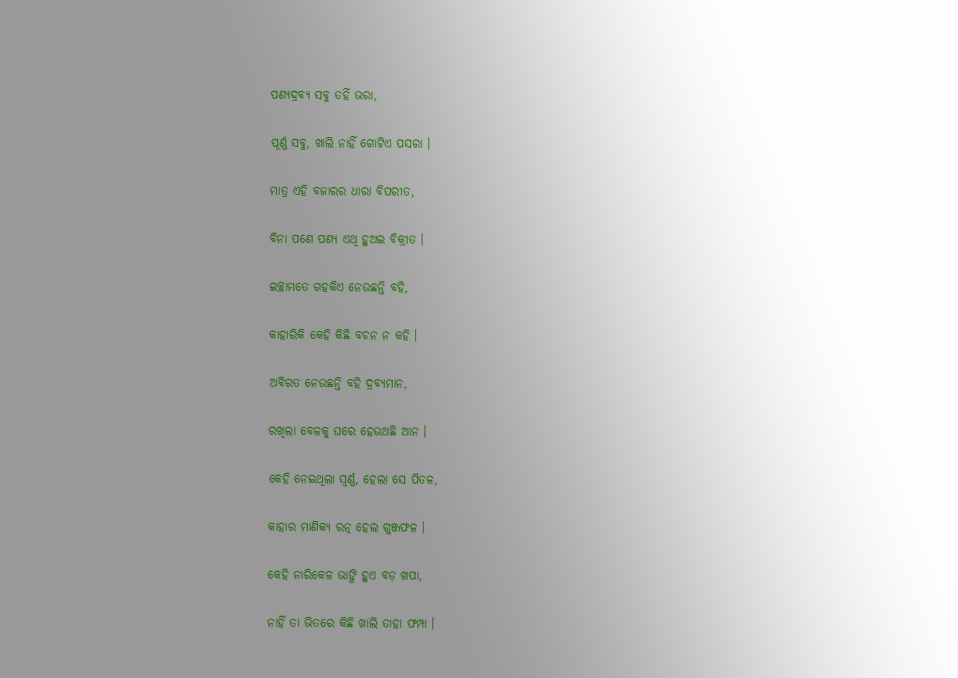ପଣ୍ୟଦ୍ରବ୍ୟ ସବୁ ତହିଁ ଭରା,

ପୂର୍ଣ୍ଣ ସବୁ, ଖାଲି ନାହିଁ ଗୋଟିଏ ପସରା ।

ମାତ୍ର ଏହି ବଜାରର ଧାରା ବିପରୀତ,

ବିନା ପଣେ ପଣ୍ୟ ଏଥି ହୁଅଇ ବିକ୍ରୀତ ।

ଇଚ୍ଛାମତେ ଗହକିଏ ନେଉଛନ୍ତି ବହି,

କାହାରିକି କେହି କିଛି ବଚନ ନ କହି ।

ଅବିରତ ନେଉଛନ୍ତି ବହି ଦ୍ରବ୍ୟମାନ,

ରଖିଲା ବେଳକୁ ଘରେ ହେଉଅଛି ଆନ ।

କେହି ନେଇଥିଲା ସ୍ୱର୍ଣ୍ଣ, ହେଲା ସେ ପିତଳ,

କାହାର ମାଣିକ୍ୟ ରତ୍ନ ହେଲ ଗୁଞ୍ଜଫଳ ।

କେହି ନାରିକେଳ ଭାଙ୍ଗି ହୁଏ ବଡ଼ ଖପା,

ନାହିଁ ତା ଭିତରେ କିଛି ଖାଲି ତାହା ଫମ୍ପା ।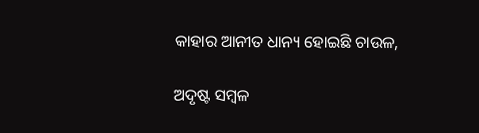କାହାର ଆନୀତ ଧାନ୍ୟ ହୋଇଛି ଚାଉଳ,

ଅଦୃଷ୍ଟ ସମ୍ବଳ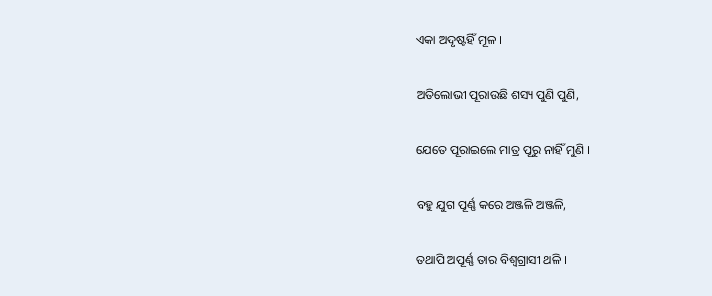ଏକା ଅଦୃଷ୍ଟହିଁ ମୂଳ ।

ଅତିଲୋଭୀ ପୂରାଉଛି ଶସ୍ୟ ପୁଣି ପୁଣି,

ଯେତେ ପୂରାଇଲେ ମାତ୍ର ପୂରୁ ନାହିଁ ମୁଣି ।

ବହୁ ଯୁଗ ପୂର୍ଣ୍ଣ କରେ ଅଞ୍ଜଳି ଅଞ୍ଜଳି,

ତଥାପି ଅପୂର୍ଣ୍ଣ ତାର ବିଶ୍ଵଗ୍ରାସୀ ଥଳି ।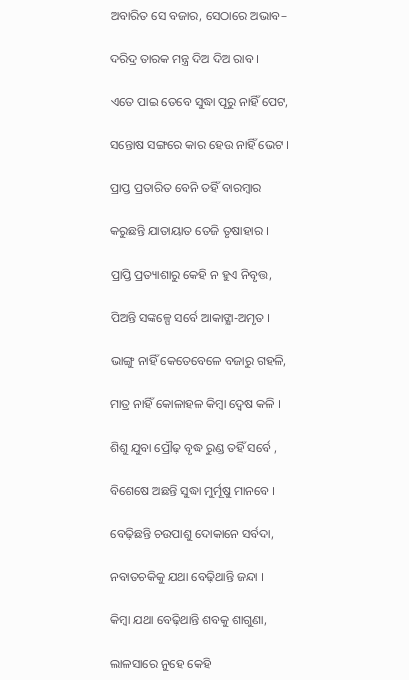ଅବାରିତ ସେ ବଜାର, ସେଠାରେ ଅଭାବ–

ଦରିଦ୍ର ତାରକ ମନ୍ତ୍ର ଦିଅ ଦିଅ ରାବ ।

ଏତେ ପାଇ ତେବେ ସୁଦ୍ଧା ପୂରୁ ନାହିଁ ପେଟ,

ସନ୍ତୋଷ ସଙ୍ଗରେ କାର ହେଉ ନାହିଁ ଭେଟ ।

ପ୍ରାପ୍ତ ପ୍ରତାରିତ ବେନି ତହିଁ ବାରମ୍ବାର

କରୁଛନ୍ତି ଯାତାୟାତ ତେଜି ତୃଷାହାର ।

ପ୍ରାପ୍ତି ପ୍ରତ୍ୟାଶାରୁ କେହି ନ ହୁଏ ନିବୃତ୍ତ,

ପିଅନ୍ତି ସଙ୍କଳ୍ପେ ସର୍ବେ ଆକାଙ୍କ୍ଷା-ଅମୃତ ।

ଭାଙ୍ଗୁ ନାହିଁ କେତେବେଳେ ବଜାରୁ ଗହଳି,

ମାତ୍ର ନାହିଁ କୋଳାହଳ କିମ୍ଵା ଦ୍ୱେଷ କଳି ।

ଶିଶୁ ଯୁବା ପ୍ରୌଢ଼ ବୃଦ୍ଧ ରୁଣ୍ଡ ତହିଁ ସର୍ବେ ,

ବିଶେଷେ ଅଛନ୍ତି ସୁଦ୍ଧା ମୁର୍ମୂଷୁ ମାନବେ ।

ବେଢ଼ିଛନ୍ତି ଚଉପାଶୁ ଦୋକାନେ ସର୍ବଦା,

ନବାତଚକିକୁ ଯଥା ବେଢ଼ିଥାନ୍ତି ଜନ୍ଦା ।

କିମ୍ବା ଯଥା ବେଢ଼ିଥାନ୍ତି ଶବକୁ ଶାଗୁଣା,

ଲାଳସାରେ ନୁହେ କେହି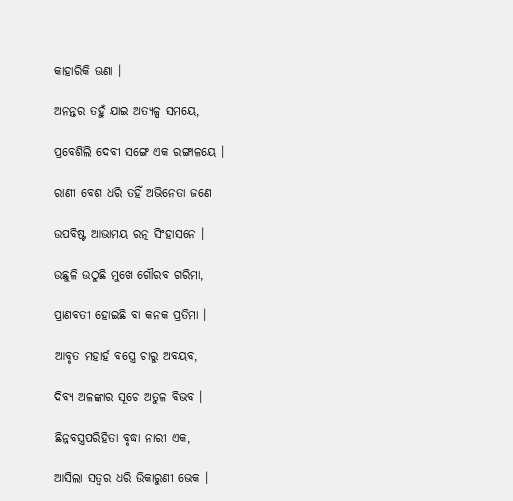କାହାରିକି ଊଣା ।

ଅନନ୍ତର ତହୁଁ ଯାଇ ଅତ୍ୟଳ୍ପ ସମୟେ,

ପ୍ରବେଶିଲି ଦେବୀ ସଙ୍ଗେ ଏକ ରଙ୍ଗାଳୟେ ।

ରାଣୀ ବେଶ ଧରି ତହିଁ ଅଭିନେତା ଜଣେ

ଉପବିଷ୍ଟ ଆଭାମୟ ରତ୍ନ ସିଂହାସନେ ।

ଉଛୁଳି ଉଠୁଛି ମୁଖେ ଗୌରବ ଗରିମା,

ପ୍ରାଣବତୀ ହୋଇଛି ବା କନକ ପ୍ରତିମା ।

ଆବୃତ ମହାର୍ହ ବସ୍ତ୍ରେ ଚାରୁ ଅବୟବ,

ଦିବ୍ୟ ଅଳଙ୍କାର ସୂଚେ ଅତୁଳ ବିଭବ ।

ଛିନ୍ନବସ୍ତ୍ରପରିହିତା ବୃଦ୍ଧା ନାରୀ ଏକ,

ଆସିଲା ସତ୍ୱର ଧରି ଉିକାରୁଣୀ ଭେକ ।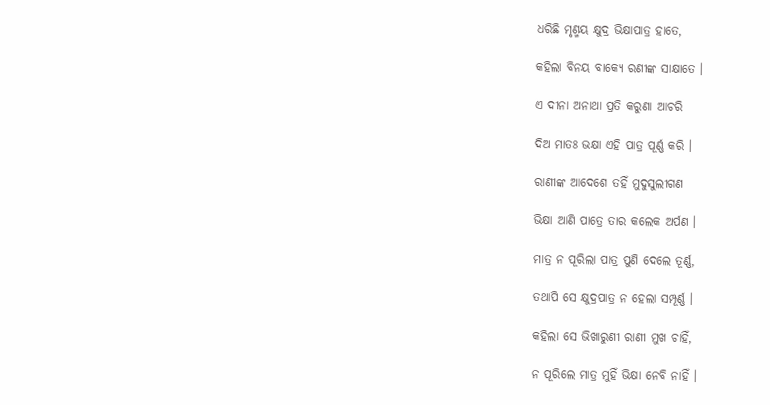ଧରିଛି ମୃଣ୍ମୟ କ୍ଷୁଦ୍ର ଭିକ୍ଷାପାତ୍ର ହାତେ,

କହିଲା ବିନୟ ବାକ୍ୟେ ରଣୀଙ୍କ ସାକ୍ଷାତେ ।

ଏ ଦୀନା ଅନାଥା ପ୍ରତି କରୁଣା ଆଚରି

ଦିଅ ମାତଃ ଭକ୍ଷା ଏହି ପାତ୍ର ପୂର୍ଣ୍ଣ କରି ।

ରାଣୀଙ୍କ ଆଦେଶେ ତହିଁ ମୁଦୁସୁଲୀଗଣ

ଭିକ୍ଷା ଆଣି ପାତ୍ରେ ତାର କଲେକ ଅର୍ପଣ ।

ମାତ୍ର ନ ପୂରିଲା ପାତ୍ର ପୁଣି ଦେଲେ ତୂର୍ଣ୍ଣ,

ତଥାପି ସେ କ୍ଷୁଦ୍ରପାତ୍ର ନ ହେଲା ସମ୍ପୂର୍ଣ୍ଣ ।

କହିଲା ସେ ଭିଖାରୁଣୀ ରାଣୀ ମୁଖ ଚାହିଁ,

ନ ପୂରିଲେ ମାତ୍ର ମୁହିଁ ଭିକ୍ଷା ନେବି ନାହିଁ ।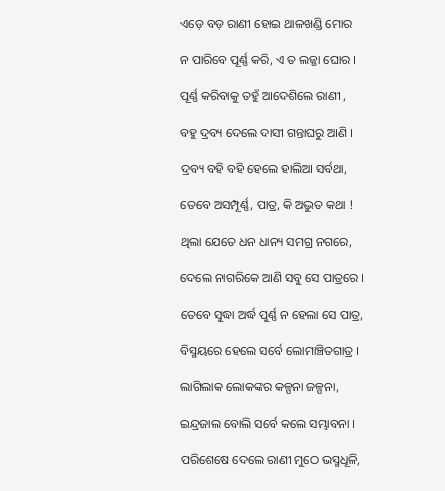ଏଡ଼େ ବଡ଼ ରାଣୀ ହୋଇ ଥାଳଖଣ୍ଡି ମୋର

ନ ପାରିବେ ପୂର୍ଣ୍ଣ କରି, ଏ ତ ଲଜ୍ଜା ଘୋର ।

ପୂର୍ଣ୍ଣ କରିବାକୁ ତହୁଁ ଆଦେଶିଲେ ରାଣୀ ,

ବହୁ ଦ୍ରବ୍ୟ ଦେଲେ ଦାସୀ ଗନ୍ତାଘରୁ ଆଣି ।

ଦ୍ରବ୍ୟ ବହି ବହି ହେଲେ ହାଲିଆ ସର୍ବଥା,

ତେବେ ଅସମ୍ପୂର୍ଣ୍ଣ, ପାତ୍ର, କି ଅଦ୍ଭୁତ କଥା !

ଥିଲା ଯେତେ ଧନ ଧାନ୍ୟ ସମଗ୍ର ନଗରେ,

ଦେଲେ ନାଗରିକେ ଆଣି ସବୁ ସେ ପାତ୍ରରେ ।

ତେବେ ସୁଦ୍ଧା ଅର୍ଦ୍ଧ ପୁର୍ଣ୍ଣ ନ ହେଲା ସେ ପାତ୍ର,

ବିସ୍ମୟରେ ହେଲେ ସର୍ବେ ଲୋମାଞ୍ଚିତଗାତ୍ର ।

ଲାଗିଲାକ ଲୋକଙ୍କର କଳ୍ପନା ଜଳ୍ପନା,

ଇନ୍ଦ୍ରଜାଲ ବୋଲି ସର୍ବେ କଲେ ସମ୍ଭାବନା ।

ପରିଶେଷେ ଦେଲେ ରାଣୀ ମୁଠେ ଭସ୍ମଧୂଳି,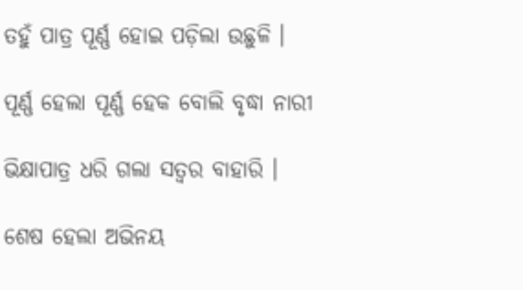ତହୁଁ ପାତ୍ର ପୂର୍ଣ୍ଣ ହୋଇ ପଡ଼ିଲା ଉଛୁଳି ।

ପୂର୍ଣ୍ଣ ହେଲା ପୂର୍ଣ୍ଣ ହେକ ବୋଲି ବୃଦ୍ଧା ନାରୀ

ଭିକ୍ଷାପାତ୍ର ଧରି ଗଲା ସତ୍ୱର ବାହାରି ।

ଶେଷ ହେଲା ଅଭିନୟ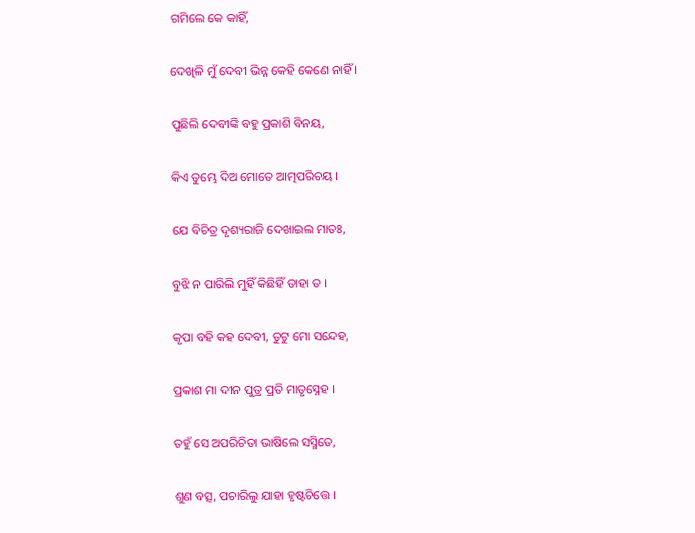ଗମିଲେ କେ କାହିଁ,

ଦେଖିଳି ମୁଁ ଦେବୀ ଭିନ୍ନ କେହି କେଣେ ନାହିଁ ।

ପୁଛିଲି ଦେବୀଙ୍କି ବହୁ ପ୍ରକାଶି ବିନୟ,

କିଏ ତୁମ୍ଭେ ଦିଅ ମୋତେ ଆତ୍ମପରିଚୟ ।

ଯେ ବିଚିତ୍ର ଦୃଶ୍ୟରାଜି ଦେଖାଇଲ ମାତଃ,

ବୁଝି ନ ପାରିଲି ମୁହିଁ କିଛିହିଁ ତାହା ତ ।

କୃପା ବହି କହ ଦେବୀ, ତୁଟୁ ମୋ ସନ୍ଦେହ,

ପ୍ରକାଶ ମା ଦୀନ ପୁତ୍ର ପ୍ରତି ମାତୃସ୍ନେହ ।

ତହୁଁ ସେ ଅପରିଚିତା ଭାଷିଲେ ସସ୍ମିତେ,

ଶୁଣ ବତ୍ସ, ପଚାରିଲୁ ଯାହା ହୃଷ୍ଟଚିତ୍ତେ ।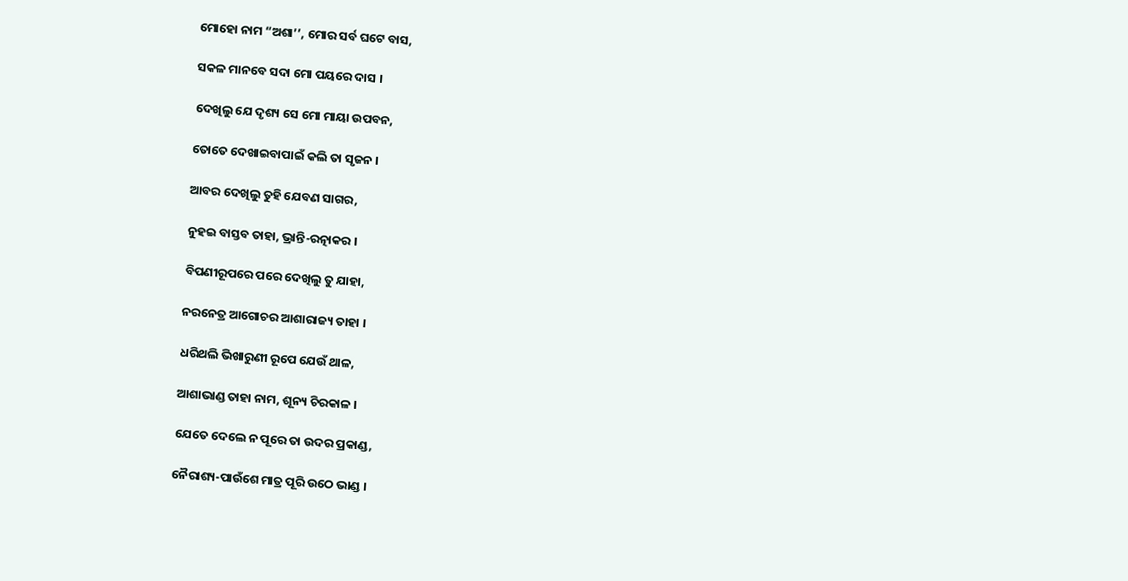ମୋହୋ ନାମ “ଅଶା’’, ମୋର ସର୍ବ ଘଟେ ବାସ,

ସକଳ ମାନବେ ସଦା ମୋ ପୟରେ ଦାସ ।

ଦେଖିଲୁ ଯେ ଦୃଶ୍ୟ ସେ ମୋ ମାୟା ଉପବନ,

ତୋତେ ଦେଖାଇବାପାଇଁ କଲି ତା ସୃଜନ ।

ଆବର ଦେଖିଲୁ ତୁହି ଯେବଣ ସାଗର,

ନୁହଇ ବାସ୍ତବ ତାହା, ଭ୍ରାନ୍ତି-ରତ୍ନାକର ।

ବିପଣୀରୂପରେ ପରେ ଦେଖିଲୁ ତୁ ଯାହା,

ନରନେତ୍ର ଆଗୋଚର ଆଶାରାଜ୍ୟ ତାହା ।

ଧରିଥଲି ଭିଖାରୁଣୀ ରୂପେ ଯେଉଁ ଥାଳ,

ଆଶାଭାଣ୍ଡ ତାହା ନାମ, ଶୂନ୍ୟ ଚିରକାଳ ।

ଯେତେ ଦେଲେ ନ ପୂରେ ତା ଉଦର ପ୍ରକାଣ୍ଡ,

ନୈରାଶ୍ୟ-ପାଉଁଶେ ମାତ୍ର ପୂରି ଉଠେ ଭାଣ୍ଡ ।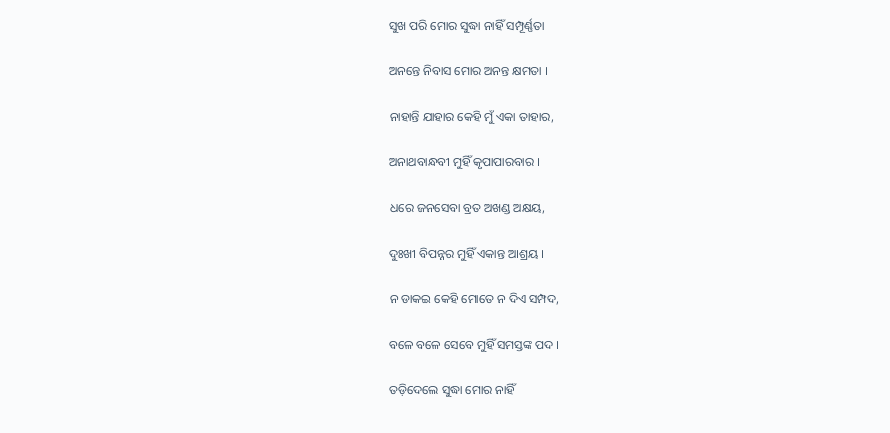ସୁଖ ପରି ମୋର ସୁଦ୍ଧା ନାହିଁ ସମ୍ପୂର୍ଣ୍ଣତା

ଅନନ୍ତେ ନିବାସ ମୋର ଅନନ୍ତ କ୍ଷମତା ।

ନାହାନ୍ତି ଯାହାର କେହି ମୁଁ ଏକା ତାହାର,

ଅନାଥବାନ୍ଧବୀ ମୁହିଁ କୃପାପାରବାର ।

ଧରେ ଜନସେବା ବ୍ରତ ଅଖଣ୍ଡ ଅକ୍ଷୟ,

ଦୁଃଖୀ ବିପନ୍ନର ମୁହିଁ ଏକାନ୍ତ ଆଶ୍ରୟ ।

ନ ଡାକଇ କେହି ମୋତେ ନ ଦିଏ ସମ୍ପଦ,

ବଳେ ବଳେ ସେବେ ମୁହିଁ ସମସ୍ତଙ୍କ ପଦ ।

ତଡ଼ିଦେଲେ ସୁଦ୍ଧା ମୋର ନାହିଁ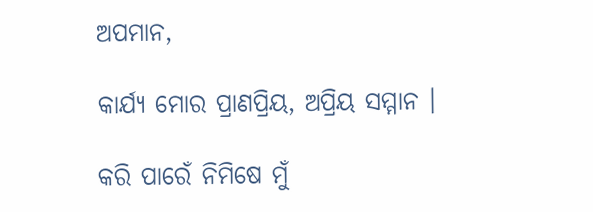ଅପମାନ,

କାର୍ଯ୍ୟ ମୋର ପ୍ରାଣପ୍ରିୟ, ଅପ୍ରିୟ ସମ୍ମାନ ।

କରି ପାରେଁ ନିମିଷେ ମୁଁ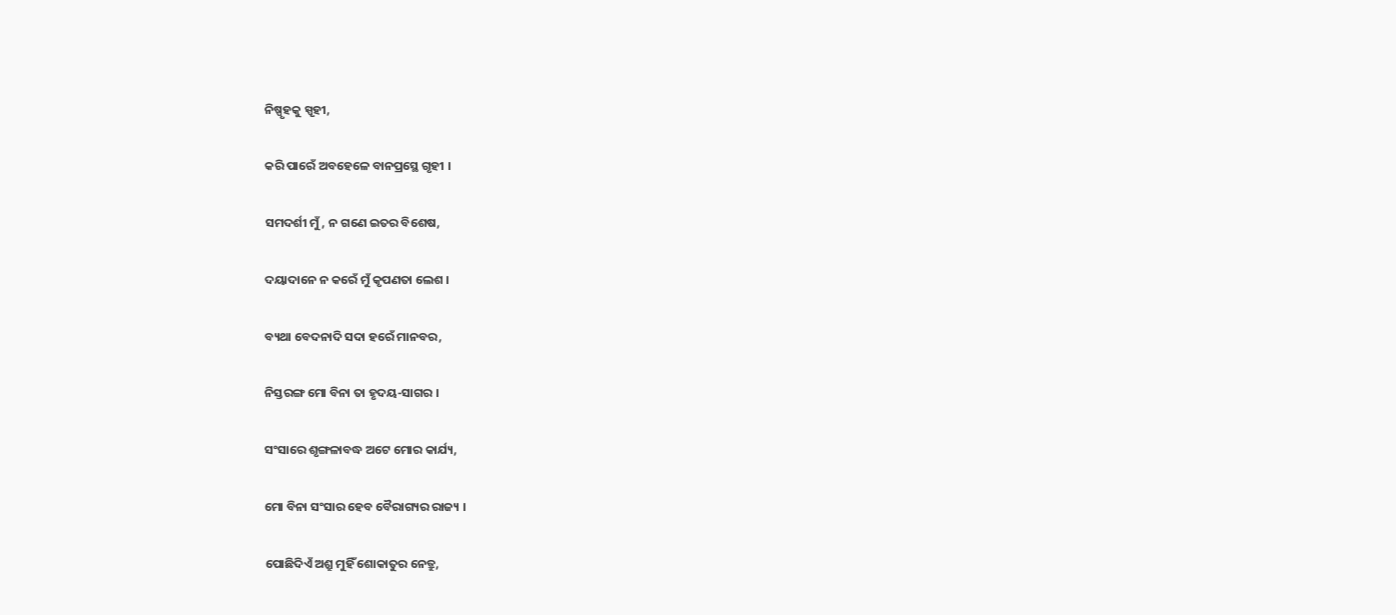ନିଷ୍ପୃହକୁ ସ୍ପୃହୀ,

କରି ପାରେଁ ଅବହେଳେ ବାନପ୍ରସ୍ଥେ ଗୃହୀ ।

ସମଦର୍ଶୀ ମୁଁ, ନ ଗଣେ ଇତର ବିଶେଷ,

ଦୟାଦାନେ ନ କରେଁ ମୁଁ କୃପଣତା ଲେଶ ।

ବ୍ୟଥା ବେଦନାଦି ସଦା ହରେଁ ମାନବର,

ନିସ୍ତରଙ୍ଗ ମୋ ବିନା ତା ହୃଦୟ-ସାଗର ।

ସଂସାରେ ଶୃଙ୍ଗଳାବଦ୍ଧ ଅଟେ ମୋର କାର୍ଯ୍ୟ,

ମୋ ବିନା ସଂସାର ହେବ ବୈରାଗ୍ୟର ରାଜ୍ୟ ।

ପୋଛିଦିଏଁ ଅଶ୍ରୁ ମୁହିଁ ଶୋକାତୁର ନେତ୍ରୁ,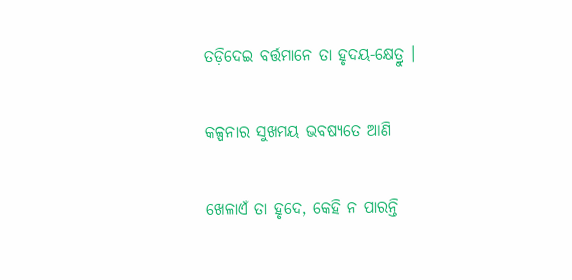ତଡ଼ିଦେଇ ବର୍ତ୍ତମାନେ ତା ହୃଦୟ-କ୍ଷେତ୍ରୁ ।

କଳ୍ପନାର ସୁଖମୟ ଭବଷ୍ୟତେ ଆଣି

ଖେଳାଏଁ ତା ହୃଦେ, କେହି ନ ପାରନ୍ତି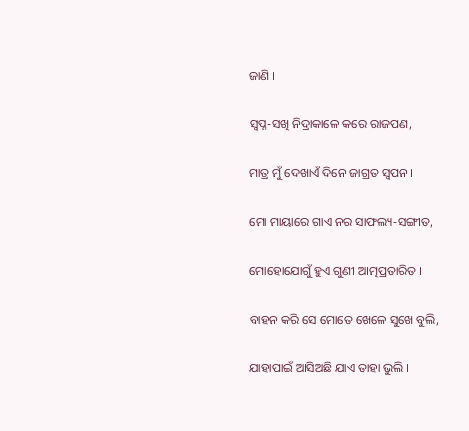ଜାଣି ।

ସ୍ୱପ୍ନ-ସଖି ନିଦ୍ରାକାଳେ କରେ ରାଜପଣ,

ମାତ୍ର ମୁଁ ଦେଖାଏଁ ଦିନେ ଜାଗ୍ରତ ସ୍ୱପନ ।

ମୋ ମାୟାରେ ଗାଏ ନର ସାଫଲ୍ୟ-ସଙ୍ଗୀତ,

ମୋହୋଯୋଗୁଁ ହୁଏ ଗୁଣୀ ଆତ୍ମପ୍ରତାରିତ ।

ବାହନ କରି ସେ ମୋତେ ଖେଳେ ସୁଖେ ବୁଲି,

ଯାହାପାଇଁ ଆସିଅଛି ଯାଏ ତାହା ଭୁଲି ।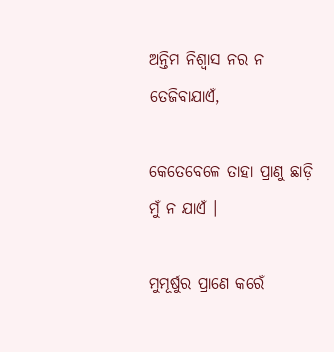ଅନ୍ତିମ ନିଶ୍ଵାସ ନର ନ ତେଜିବାଯାଏଁ,

କେତେବେଳେ ତାହା ପ୍ରାଣୁ ଛାଡ଼ି ମୁଁ ନ ଯାଏଁ ।

ମୁମୂର୍ଷୁର ପ୍ରାଣେ କରେଁ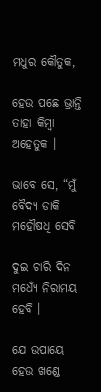ମଧୁର କୌତୁକ,

ହେଉ ପଛେ ଭ୍ରାନ୍ତି ତାହା କିମ୍ବା ଅହେତୁକ ।

ଭାବେ ସେ, “ମୁଁ ବୈଦ୍ୟ ଡାକି ମହୌଷଧି ସେବି

ଦୁଇ ଚାରି ଦିନ ମଧ୍ୟେଁ ନିରାମୟ ହେବି ।

ଯେ ଉପାୟେ ହେଉ ଖଣ୍ଡେ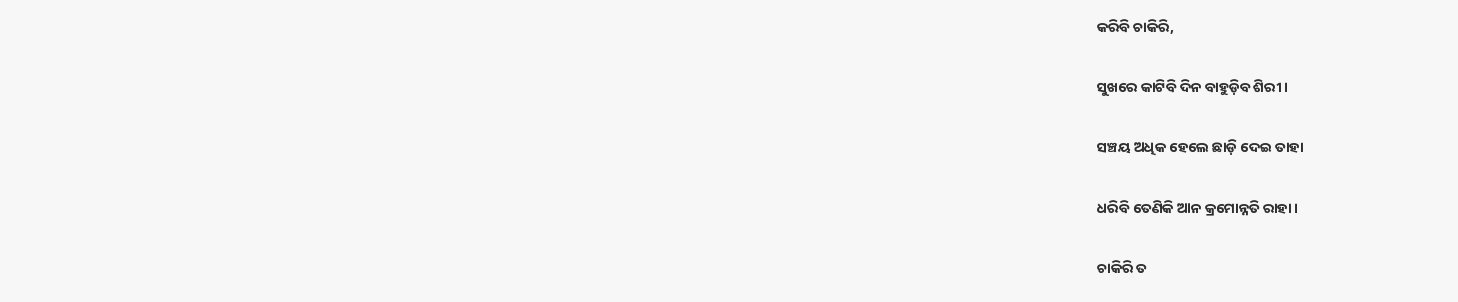କରିବି ଚାକିରି,

ସୁଖରେ କାଟିବି ଦିନ ବାହୁଡ଼ିବ ଶିରୀ ।

ସଞ୍ଚୟ ଅଧିକ ହେଲେ ଛାଡ଼ି ଦେଇ ତାହା

ଧରିବି ତେଣିକି ଆନ କ୍ରମୋନ୍ନତି ରାହା ।

ଚାକିରି ତ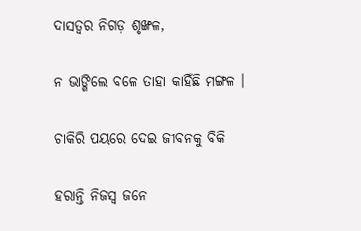ଦାସତ୍ୱର ନିଗଡ଼ ଶୃଙ୍ଖଳ,

ନ ଭାଙ୍ଗିଲେ ବଳେ ତାହା କାହିଁଛି ମଙ୍ଗଳ ।

ଚାକିରି ପୟରେ ଦେଇ ଜୀବନକୁ ବିକି

ହରାନ୍ତି ନିଜସ୍ୱ ଜନେ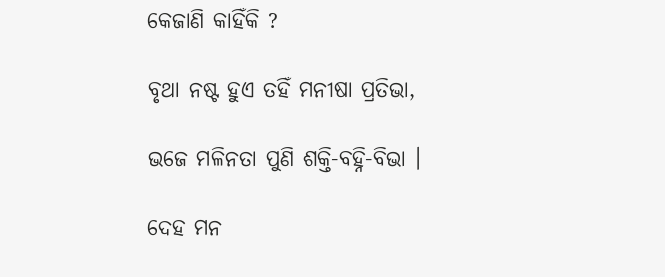କେଜାଣି କାହିଁକି ?

ବୃଥା ନଷ୍ଟ ହୁଏ ତହିଁ ମନୀଷା ପ୍ରତିଭା,

ଭଜେ ମଳିନତା ପୁଣି ଶକ୍ତି-ବହ୍ନି-ବିଭା ।

ଦେହ ମନ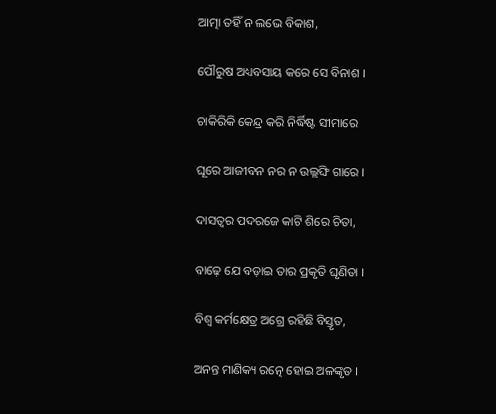ଆତ୍ମା ତହିଁ ନ ଲଭେ ବିକାଶ,

ପୌରୁଷ ଅଧ୍ୟବସାୟ କରେ ସେ ବିନାଶ ।

ଚାକିରିକି କେନ୍ଦ୍ର କରି ନିର୍ଦ୍ଧିଷ୍ଟ ସୀମାରେ

ଘୂରେ ଆଜୀବନ ନର ନ ଉଲ୍ଲଙ୍ଘି ଗାରେ ।

ଦାସତ୍ୱର ପଦରଜେ କାଟି ଶିରେ ଚିତା,

ବାଢ଼େ ଯେ ବଡ଼ାଇ ତାର ପ୍ରକୃତି ଘୃଣିତା ।

ବିଶ୍ୱ କର୍ମକ୍ଷେତ୍ର ଅଗ୍ରେ ରହିଛି ବିସ୍ତୃତ,

ଅନନ୍ତ ମାଣିକ୍ୟ ରତ୍ନେ ହୋଇ ଅଳଙ୍କୃତ ।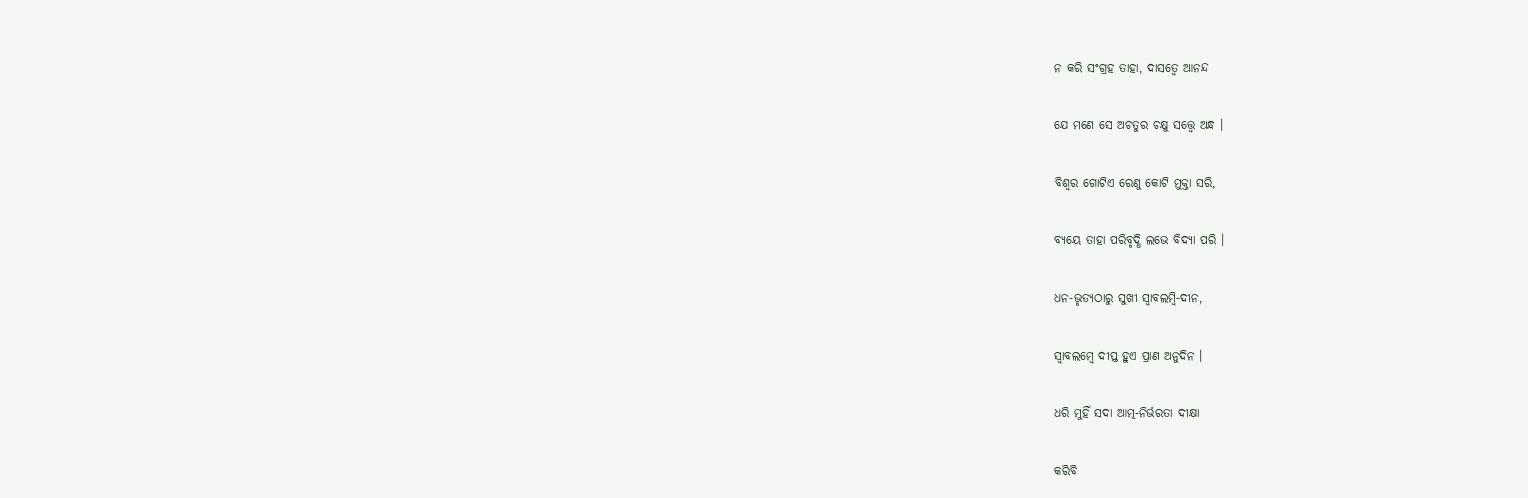ନ କରି ସଂଗ୍ରହ ତାହା, ଦାସତ୍ୱେ ଆନନ୍ଦ

ଯେ ମଣେ ସେ ଅଚତୁର ଚକ୍ଷୁ ସତ୍ତ୍ୱେ ଅନ୍ଧ ।

ବିଶ୍ୱର ଗୋଟିଏ ରେଣୁ କୋଟି ମୁକ୍ତା ସରି,

ବ୍ୟୟେ ତାହା ପରିବୃଦ୍ଧି ଲଭେ ବିଦ୍ୟା ପରି ।

ଧନ-ଭୃତ୍ୟଠାରୁ ସୁଖୀ ସ୍ଵାବଲମ୍ବି-ଦୀନ,

ସ୍ଵାବଲମ୍ବେ ଦୀପ୍ତ ହୁଏ ପ୍ରାଣ ଅନୁଦିନ ।

ଧରି ମୁହିଁ ସଦା ଆତ୍ମ-ନିର୍ଭରତା ଦୀକ୍ଷା

କରିବି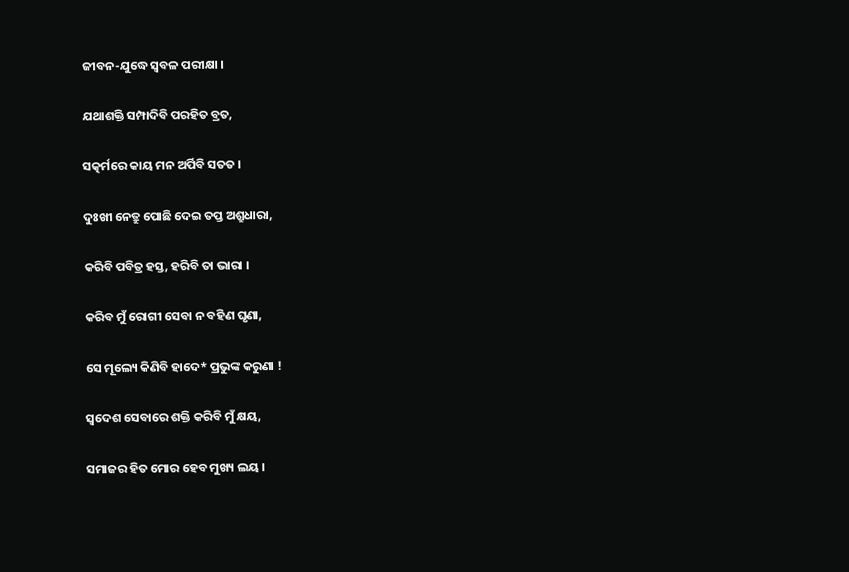ଜୀବନ-ଯୁଦ୍ଧେ ସ୍ଵବଳ ପରୀକ୍ଷା ।

ଯଥାଶକ୍ତି ସମ୍ପାଦିବି ପରହିତ ବ୍ରତ,

ସତ୍କର୍ମରେ କାୟ ମନ ଅର୍ପିବି ସତତ ।

ଦୁଃଖୀ ନେତ୍ରୁ ପୋଛି ଦେଇ ତପ୍ତ ଅଶ୍ରୁଧାରା,

କରିବି ପବିତ୍ର ହସ୍ତ, ହରିବି ତା ଭାରା ।

କରିବ ମୁଁ ରୋଗୀ ସେବା ନ ବହିଣ ଘୃଣା,

ସେ ମୂଲ୍ୟେ କିଣିବି ହାଦେ* ପ୍ରଭୁଙ୍କ କରୁଣା !

ସ୍ୱଦେଶ ସେବାରେ ଶକ୍ତି କରିବି ମୁଁ କ୍ଷୟ,

ସମାଜର ହିତ ମୋର ହେବ ମୁଖ୍ୟ ଲୟ ।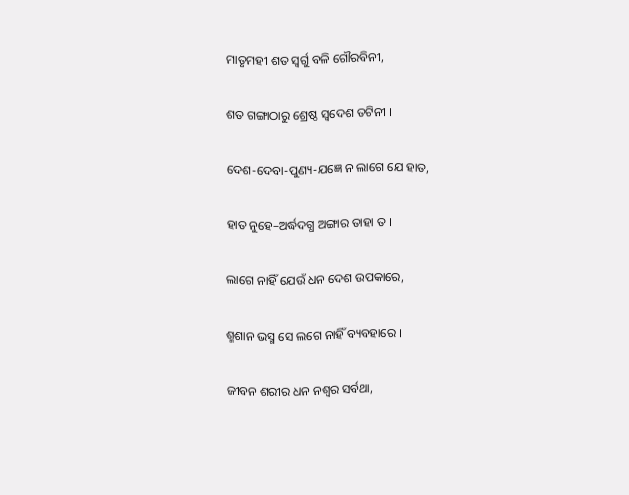ମାତୃମହୀ ଶତ ସ୍ୱର୍ଗୁ ବଳି ଗୌରବିନୀ,

ଶତ ଗଙ୍ଗାଠାରୁ ଶ୍ରେଷ୍ଠ ସ୍ଵଦେଶ ତଟିନୀ ।

ଦେଶ-ଦେବା-ପୁଣ୍ୟ-ଯଜ୍ଞେ ନ ଲାଗେ ଯେ ହାତ,

ହାତ ନୁହେ–ଅର୍ଦ୍ଧଦଗ୍ଧ ଅଙ୍ଗାର ତାହା ତ ।

ଲାଗେ ନାହିଁ ଯେଉଁ ଧନ ଦେଶ ଉପକାରେ,

ଶ୍ମଶାନ ଭସ୍ମ ସେ ଲଗେ ନାହିଁ ବ୍ୟବହାରେ ।

ଜୀବନ ଶରୀର ଧନ ନଶ୍ୱର ସର୍ବଥା,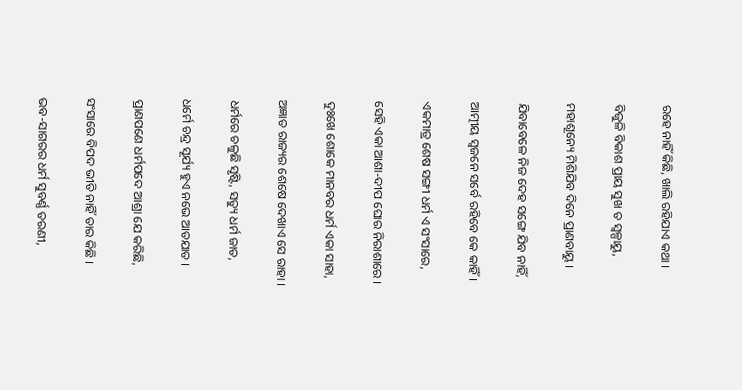ରହେ ନାହିଁ କିଛି, ଖାଲି ରହିଯାଏ କଥା ।

ବିଜୁଳି ବିକାଶ ପ୍ରାୟ ସୁଖ ତ ସ୍ଵଳ୍ପାୟୁ,

ମହାଶୂନ୍ୟେ ମିଶିଯିବ ଦିନେ ପ୍ରାଣବାୟୁ ।

ଯିବାବେଳେ ନିଜ ଦେହ ସଙ୍ଗେ ଯିବ ନାହିଁ,

ଆତ୍ମୀୟ ସ୍ଵଜନେ ସର୍ବେ ରହିବେ କେ କାହିଁ ।

ଏକମାତ୍ର ଶେଷ ସଙ୍ଗୀ ଧର୍ମ ଏ ସଂସାରେ,

ସେହି ଏକା ଆଶା-ଦୀପ ଘୋର ନିରାଶାରେ ।

ଦୁଃଖେ ଶୋକେ ମାନବର ଧର୍ମ ଏକା ସାହା,

ଅଜ୍ଞାତ ରାଜ୍ୟର ଶେଷେ ଦେଖାଏ ସେ ରାହା ।

ଧର୍ମରେ ଚଳୁଛି ସୃଷ୍ଟି, ସତ୍ୟୁ ଧର୍ମ ଜାତ,

ଧର୍ମେ ଚନ୍ଦ୍ର ସୂର୍ଯ୍ୟ ହୁଏ ନଭେ ଆତଯାତ ।

ପ୍ରାଣପଣେ ଧର୍ମପଦେ ଆଶ୍ରା ଯେ କରିଛି,

ସଂସାରେ ବିପଦ ଭୀତି ନାହିଁ ତାର କିଛି ।

ଭବ-ସାଗରର ଧର୍ମ ସୁବର୍ଣ୍ଣ ତରଣୀ,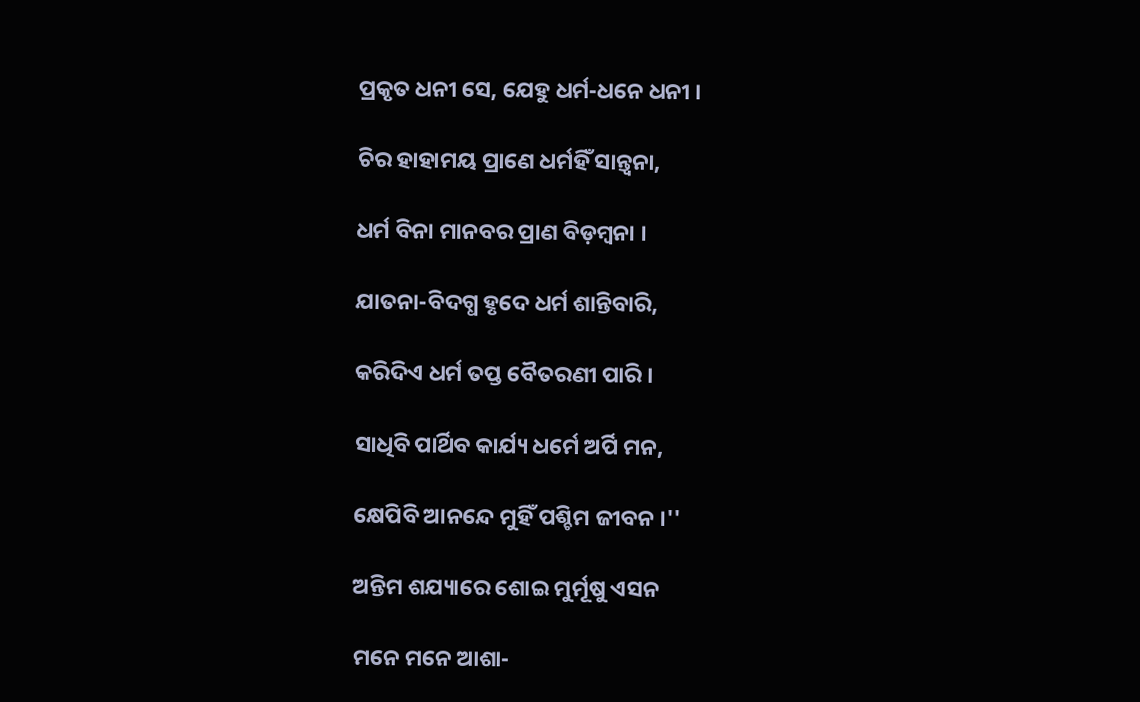ପ୍ରକୃତ ଧନୀ ସେ, ଯେହୁ ଧର୍ମ-ଧନେ ଧନୀ ।

ଚିର ହାହାମୟ ପ୍ରାଣେ ଧର୍ମହିଁ ସାନ୍ତ୍ୱନା,

ଧର୍ମ ବିନା ମାନବର ପ୍ରାଣ ବିଡ଼ମ୍ବନା ।

ଯାତନା-ବିଦଗ୍ଧ ହୃଦେ ଧର୍ମ ଶାନ୍ତିବାରି,

କରିଦିଏ ଧର୍ମ ତପ୍ତ ବୈତରଣୀ ପାରି ।

ସାଧିବି ପାର୍ଥିବ କାର୍ଯ୍ୟ ଧର୍ମେ ଅର୍ପି ମନ,

କ୍ଷେପିବି ଆନନ୍ଦେ ମୁହିଁ ପଶ୍ଚିମ ଜୀବନ ।''

ଅନ୍ତିମ ଶଯ୍ୟାରେ ଶୋଇ ମୁର୍ମୂଷୁ ଏସନ

ମନେ ମନେ ଆଶା-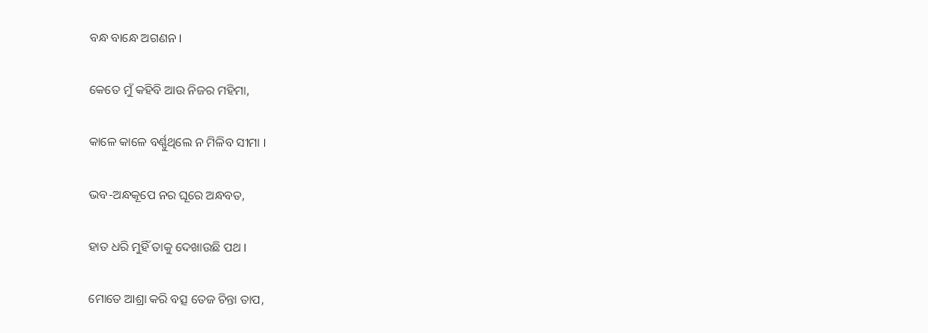ବନ୍ଧ ବାନ୍ଧେ ଅଗଣନ ।

କେତେ ମୁଁ କହିବି ଆଉ ନିଜର ମହିମା,

କାଳେ କାଳେ ବର୍ଣ୍ଣୁଥିଲେ ନ ମିଳିବ ସୀମା ।

ଭବ-ଅନ୍ଧକୂପେ ନର ଘୂରେ ଅନ୍ଧବତ,

ହାତ ଧରି ମୁହିଁ ତାକୁ ଦେଖାଉଛି ପଥ ।

ମୋତେ ଆଶ୍ରା କରି ବତ୍ସ ତେଜ ଚିନ୍ତା ତାପ,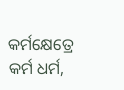କର୍ମକ୍ଷେତ୍ରେ କର୍ମ ଧର୍ମ,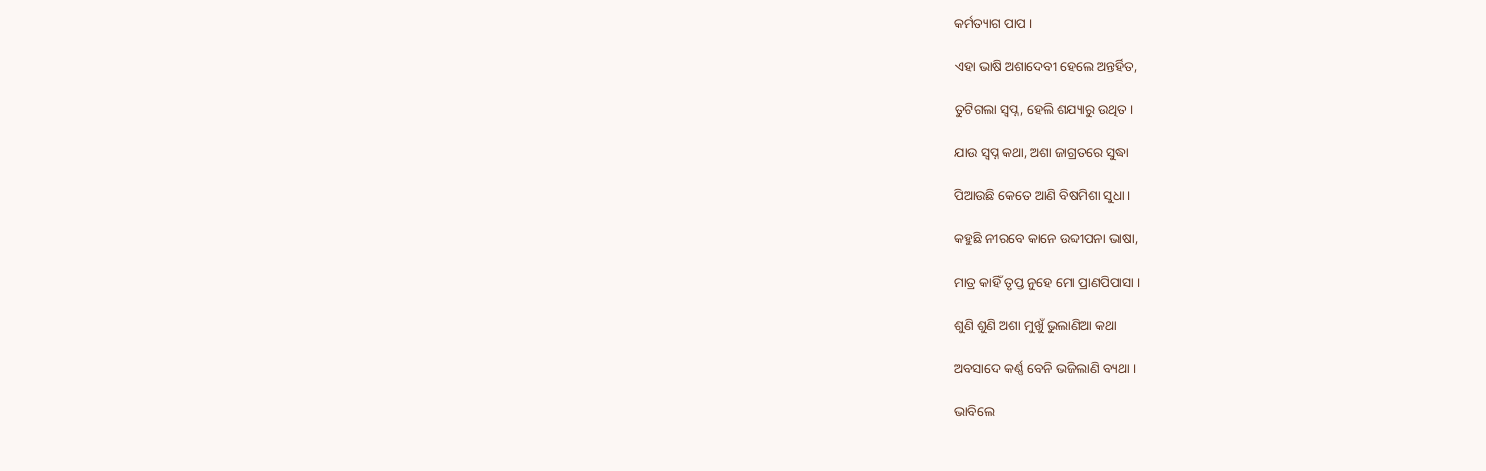କର୍ମତ୍ୟାଗ ପାପ ।

ଏହା ଭାଷି ଅଶାଦେବୀ ହେଲେ ଅନ୍ତର୍ହିତ,

ତୁଟିଗଲା ସ୍ଵପ୍ନ, ହେଲି ଶଯ୍ୟାରୁ ଉଥିତ ।

ଯାଉ ସ୍ୱପ୍ନ କଥା, ଅଶା ଜାଗ୍ରତରେ ସୁଦ୍ଧା

ପିଆଉଛି କେତେ ଆଣି ବିଷମିଶା ସୁଧା ।

କହୁଛି ନୀରବେ କାନେ ଉବ୍ଦୀପନା ଭାଷା,

ମାତ୍ର କାହିଁ ତୃପ୍ତ ନୁହେ ମୋ ପ୍ରାଣପିପାସା ।

ଶୁଣି ଶୁଣି ଅଶା ମୁଖୁଁ ଭୁଲାଣିଆ କଥା

ଅବସାଦେ କର୍ଣ୍ଣ ବେନି ଭଜିଲାଣି ବ୍ୟଥା ।

ଭାବିଲେ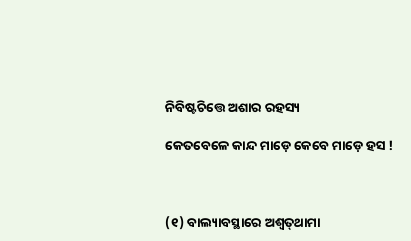ନିବିଷ୍ଟଚିତ୍ତେ ଅଶାର ରହସ୍ୟ

କେତବେଳେ କାନ୍ଦ ମାଡ଼େ କେବେ ମାଡ଼େ ହସ !



(୧) ବାଲ୍ୟାବସ୍ଥାରେ ଅଶ୍ୱତ୍‍ଥାମା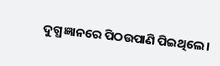ଦୁଗ୍ଧ ଜ୍ଞାନରେ ପିଠଉପାଣି ପିଇଥିଲେ ।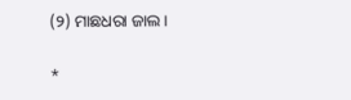(୨) ମାଛଧରା ଜାଲ ।

*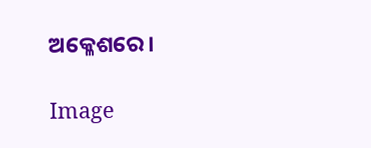ଅକ୍ଳେଶରେ ।

Image